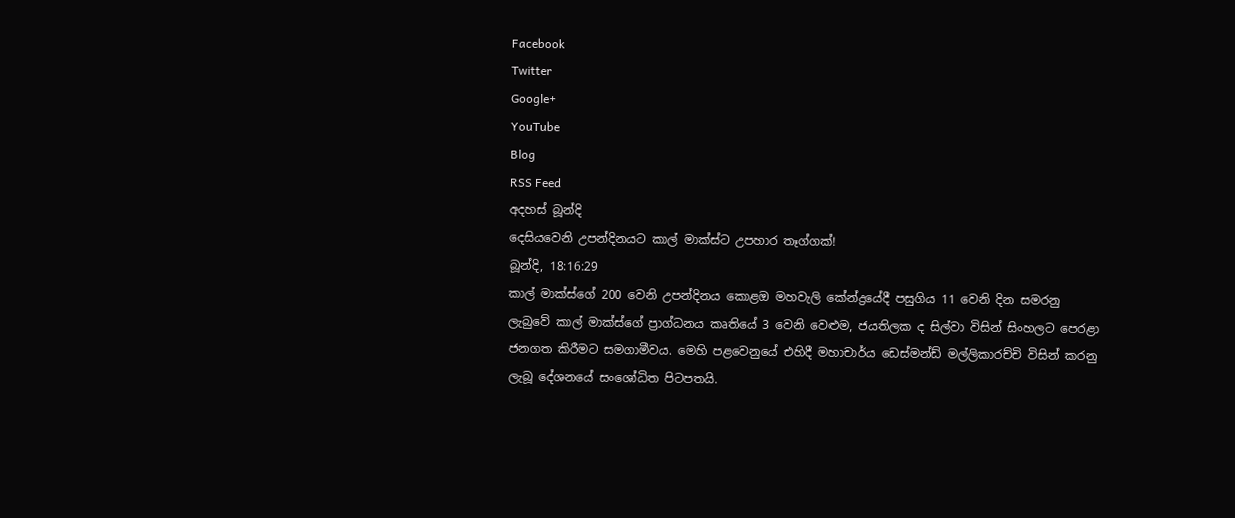Facebook
Twitter
Google+
YouTube
Blog
RSS Feed
අදහස් බූන්දි
දෙසියවෙනි උපන්දිනයට කාල් මාක්ස්ට උපහාර තෑග්ගක්!
බූන්දි, 18:16:29
කාල් මාක්ස්ගේ 200 වෙනි උපන්දිනය කොළඔ මහවැලි කේන්ද්‍රයේදී පසුගිය 11 වෙනි දින සමරනු ලැබුවේ කාල් මාක්ස්ගේ ප්‍රාග්ධනය කෘතියේ 3 වෙනි වෙළුම, ජයතිලක ද සිල්වා විසින් සිංහලට පෙරළා ජනගත කිරීමට සමගාමීවය. මෙහි පළවෙනුයේ එහිදී මහාචාර්ය ඩෙස්මන්ඩ් මල්ලිකාරච්චි විසින් කරනු ලැබූ දේශනයේ සංශෝධිත පිටපතයි.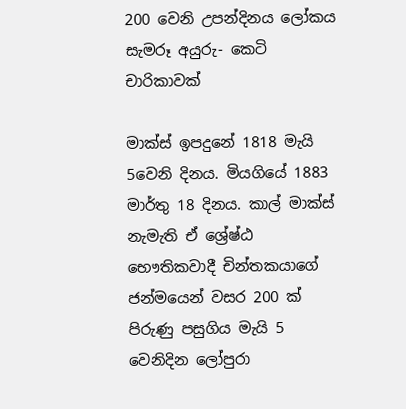200 වෙනි උපන්දිනය ලෝකය සැමරූ අයුරු- කෙටි චාරිකාවක්

මාක්ස් ඉපදුනේ 1818 මැයි 5වෙනි දිනය. මියගියේ 1883 මාර්තු 18 දිනය. කාල් මාක්ස් නැමැති ඒ ශ්‍රේෂ්ඨ භෞතිකවාදී චින්තකයාගේ ජන්මයෙන් වසර 200 ක් පිරුණු පසුගිය මැයි 5 වෙනිදින ලෝපුරා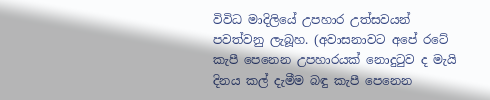විවිධ මාදිලියේ උපහාර උත්සවයන් පවත්වනු ලැබූහ. (අවාසනාවට අපේ රටේ කැපී පෙනෙන උපහාරයක් නොදුටුව ද මැයි දිනය කල් දැමීම බඳු කැපී පෙනෙන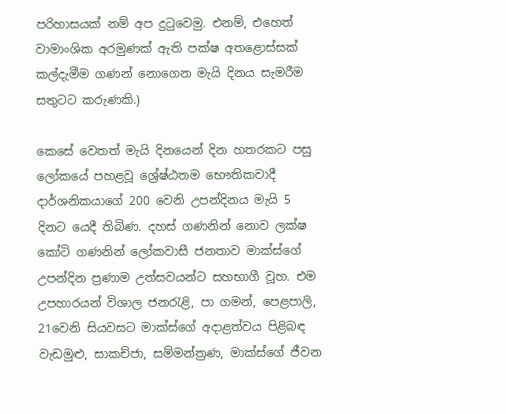පරිහාසයක් නම් අප දුටුවෙමු. එනම්, එහෙත් වාමාංශික අරමුණක් ඇති පක්ෂ අතළොස්සක් කල්දැමීම ගණන් නොගෙන මැයි දිනය සැමරීම සතුටට කරුණකි.)

කෙසේ වෙතත් මැයි දිනයෙන් දින හතරකට පසු ලෝකයේ පහළවූ ශ්‍රේෂ්ඨතම භෞතිකවාදී දාර්ශනිකයාගේ 200 වෙනි උපන්දිනය මැයි 5 දිනට යෙදී තිබිණ. දහස් ගණනින් නොව ලක්ෂ කෝටි ගණනින් ලෝකවාසී ජනතාව මාක්ස්ගේ උපන්දින ප්‍රණාම උත්සවයන්ට සහභාගී වූහ. එම උපහාරයන් විශාල ජනරැළි, පා ගමන්, පෙළපාලි, 21වෙනි සියවසට මාක්ස්ගේ අදාළත්වය පිළිබඳ වැඩමුළු, සාකච්ජා, සම්මන්ත්‍රණ, මාක්ස්ගේ ජීවන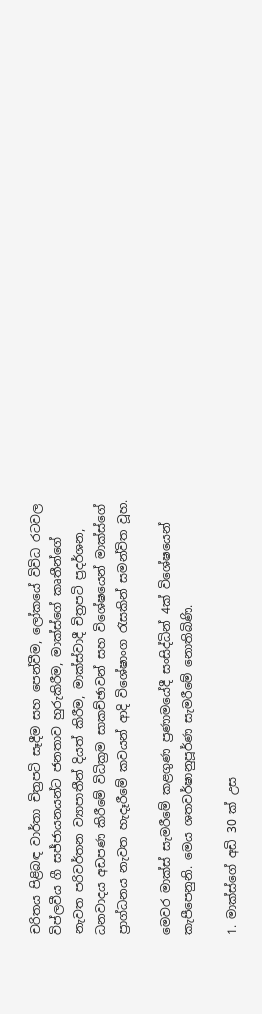චරිතය පිළිබඳ වාර්තා චිත්‍රපටි සෑදීම සහ පෙන්වීම, ලෝකයේ විවිධ රටවල විප්ලවීය ගී සජ්ජායනයන්ට ජනතාව හුරුකිරීම, මාක්ස්ගේ කෘතීන්ගේ නැවත පරිවර්තන ව්‍යාපාතීන් දියත් කිරීම, මාක්ස්වාදී චිත්‍රපටි ප්‍රදර්ශන, ධනවාදය අඩපණ කිරීමේ විධික්‍රම සාකච්ඡාවන් සහ විශේෂයෙන් මාක්ස්ගේ ප්‍රාග්ධනය නැවත හැදෑරීමේ කවයන් ආදි විශේෂාංග රැසකින් සමන්විත වූහ.

මෙවර මාක්ස් සැමරීමේ කළගුණ ප්‍රණාමයේදී සංසිද්ධින් 4ක් විශේෂයෙන් කැපීපෙනුනි. මෙය ශතවර්ෂානුපූර්ණ සැමරීමේ නොතිබිණි.

1. මාක්ස්ගේ අඩි 30 ක් උස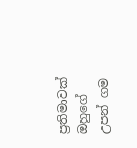ප්‍රතිමාවක් ඔහුගේ උපන් ගම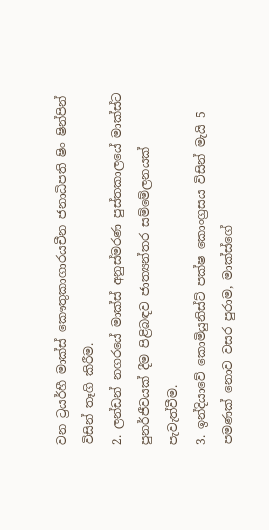වන ට්‍රයර්හී මාක්ස් කෞතුකාගාරයචීන ජනාධිපති ෂිං ෂින්පින් විසින් තෑගි කිරීම.
2. ලන්ඩන් නගරයේ මාක්ස් අනුස්මරණ පුස්තකාලයේ මාක්ස්ට පුනර්ජීවයක් දීම පිළිබඳව ජාත්‍යන්තර සම්මේලනයක් පැවැත්වීම.
3. ඉන්දියාවේ කොමියුනිස්ට් පක්ෂ කොංග්‍රසය විසින් මැයි 5 පමණක් නොව වසර පුරාම, මාක්ස්ගේ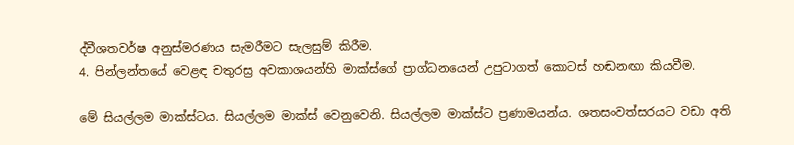ද්වීශතවර්ෂ අනුස්මරණය සැමරීමට සැලසුම් කිරීම.
4. පින්ලන්තයේ වෙළඳ චතුරස්‍ර අවකාශයන්හි මාක්ස්ගේ ප්‍රාග්ධනයෙන් උපුටාගත් කොටස් හඬනඟා කියවීම.

මේ සියල්ලම මාක්ස්ටය. සියල්ලම මාක්ස් වෙනුවෙනි. සියල්ලම මාක්ස්ට ප්‍රණාමයන්ය. ශතසංවත්සරයට වඩා අති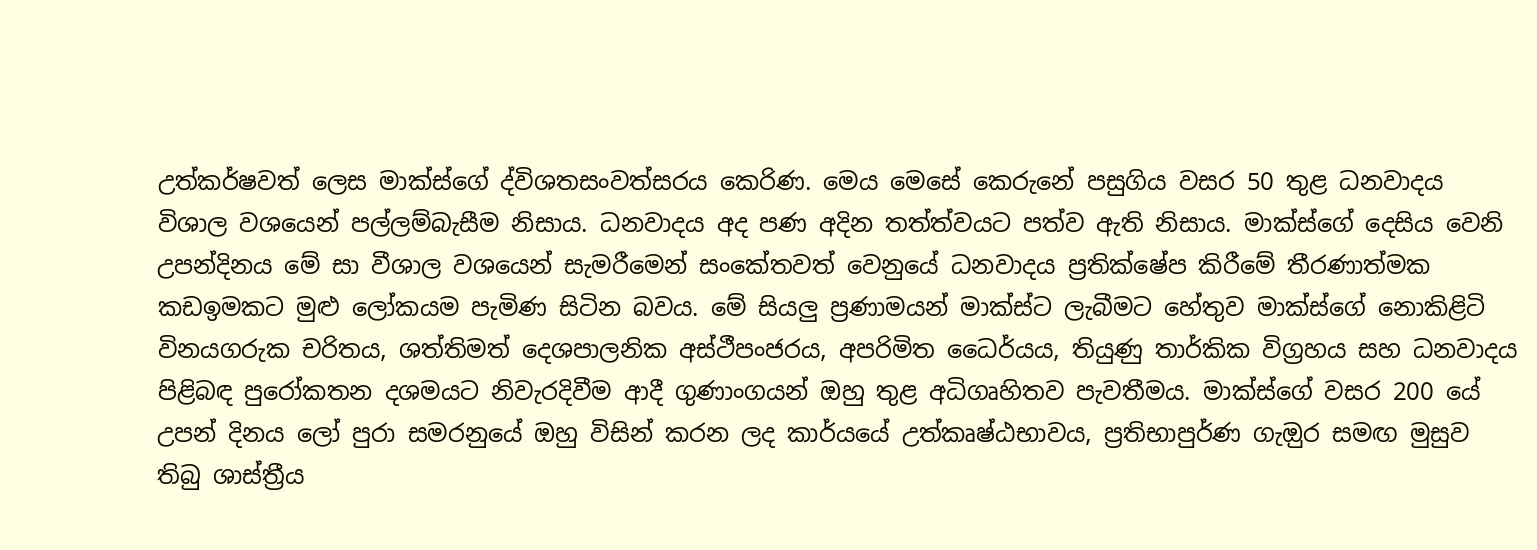උත්කර්ෂවත් ලෙස මාක්ස්ගේ ද්විශතසංවත්සරය කෙරිණ. මෙය මෙසේ කෙරුනේ පසුගිය වසර 50 තුළ ධනවාදය විශාල වශයෙන් පල්ලම්බැසීම නිසාය. ධනවාදය අද පණ අදින තත්ත්වයට පත්ව ඇති නිසාය. මාක්ස්ගේ දෙසිය වෙනි උපන්දිනය මේ සා වීශාල වශයෙන් සැමරීමෙන් සංකේතවත් වෙනුයේ ධනවාදය ප්‍රතික්ෂේප කිරීමේ තීරණාත්මක කඩඉමකට මුළු ලෝකයම පැමිණ සිටින බවය. මේ සියලු ප්‍රණාමයන් මාක්ස්ට ලැබීමට හේතුව මාක්ස්ගේ නොකිළිටි විනයගරුක චරිතය, ශත්තිමත් දෙශපාලනික අස්ථීපංජරය, අපරිමිත ධෛර්යය, තියුණු තාර්කික විග්‍රහය සහ ධනවාදය පිළිබඳ පුරෝකතන දශමයට නිවැරදිවීම ආදී ගුණාංගයන් ඔහු තුළ අධිගෘහිතව පැවතීමය. මාක්ස්ගේ වසර 200 යේ උපන් දිනය ලෝ පුරා සමරනුයේ ඔහු විසින් කරන ලද කාර්යයේ උත්කෘෂ්ඨභාවය, ප්‍රතිභාපුර්ණ ගැඔුර සමඟ මුසුව තිබු ශාස්ත්‍රීය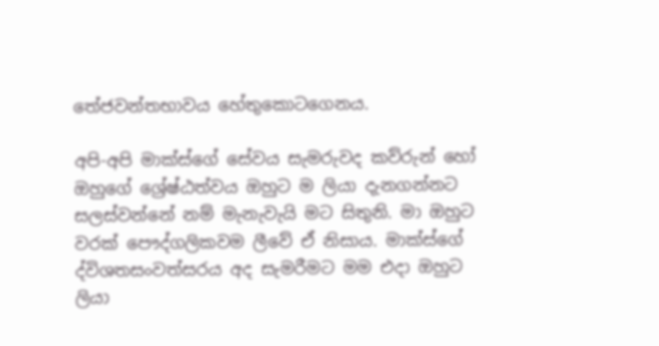තේජවන්තභාවය හේතුකොටගෙනය.

අපි-අපි මාක්ස්ගේ සේවය සැමරුවද කව්රුන් හෝ ඔහුගේ ශ්‍රේෂ්ඨත්වය ඔහුට ම ලියා දැනගන්නට සලස්වන්නේ නම් මැනැවැයි මට සිතුනි. මා ඔහුට වරක් පෞද්ගලිකවම ලීවේ ඒ නිසාය. මාක්ස්ගේ ද්විශතසංවත්සරය අද සැමරීමට මම එදා ඔහුට ලියා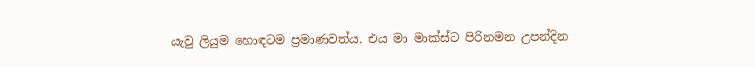යැවු ලියුම හොඳටම ප්‍රමාණවත්ය. එය මා මාක්ස්ට පිරිනමන උපන්දින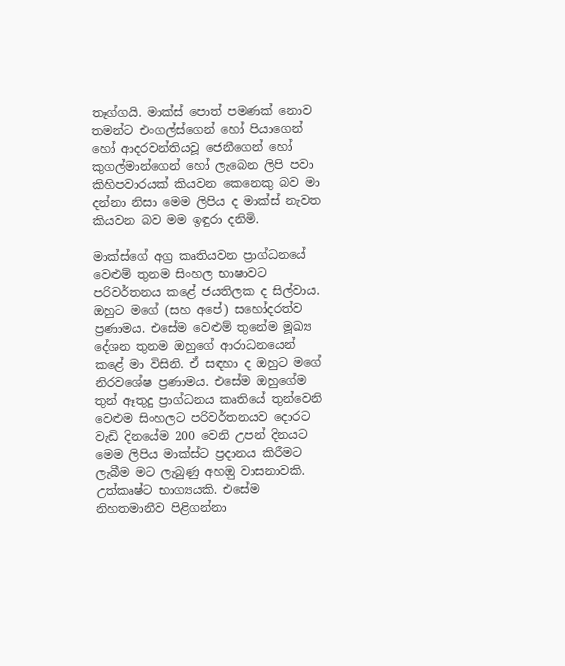තෑග්ගයි. මාක්ස් පොත් පමණක් නොව තමන්ට එංගල්ස්ගෙන් හෝ පියාගෙන් හෝ ආදරවන්තියවූ ජෙනීගෙන් හෝ කුගල්මාන්ගෙන් හෝ ලැබෙන ලිපි පවා කිහිපවාරයක් කියවන කෙනෙකු බව මා දන්නා නිසා මෙම ලිපිය ද මාක්ස් නැවත කියවන බව මම ඉඳුරා දනිමි.

මාක්ස්ගේ අග්‍ර කෘතියවන ප්‍රාග්ධනයේ වෙළුම් තුනම සිංහල භාෂාවට පරිවර්තනය කළේ ජයතිලක ද සිල්වාය. ඔහුට මගේ (සහ අපේ) සහෝදරත්ව ප්‍රණාමය. එසේම වෙළුම් තුනේම මූඛ්‍ය දේශන තුනම ඔහුගේ ආරාධනයෙන් කළේ මා විසිනි. ඒ සඳහා ද ඔහුට මගේ නිරවශේෂ ප්‍රණාමය. එසේම ඔහුගේම තුන් ඈතුදු ප්‍රාග්ධනය කෘතියේ තුන්වෙනි වෙළුම සිංහලට පරිවර්තනයව දොරට වැඩි දිනයේම 200 වෙනි උපන් දිනයට මෙම ලිපිය මාක්ස්ට ප්‍රදානය කිරීමට ලැබීම මට ලැබුණු අහඔු වාසනාවකි. උත්කෘෂ්ට භාග්‍යයකි. එසේම නිහතමානීව පිළිගන්නා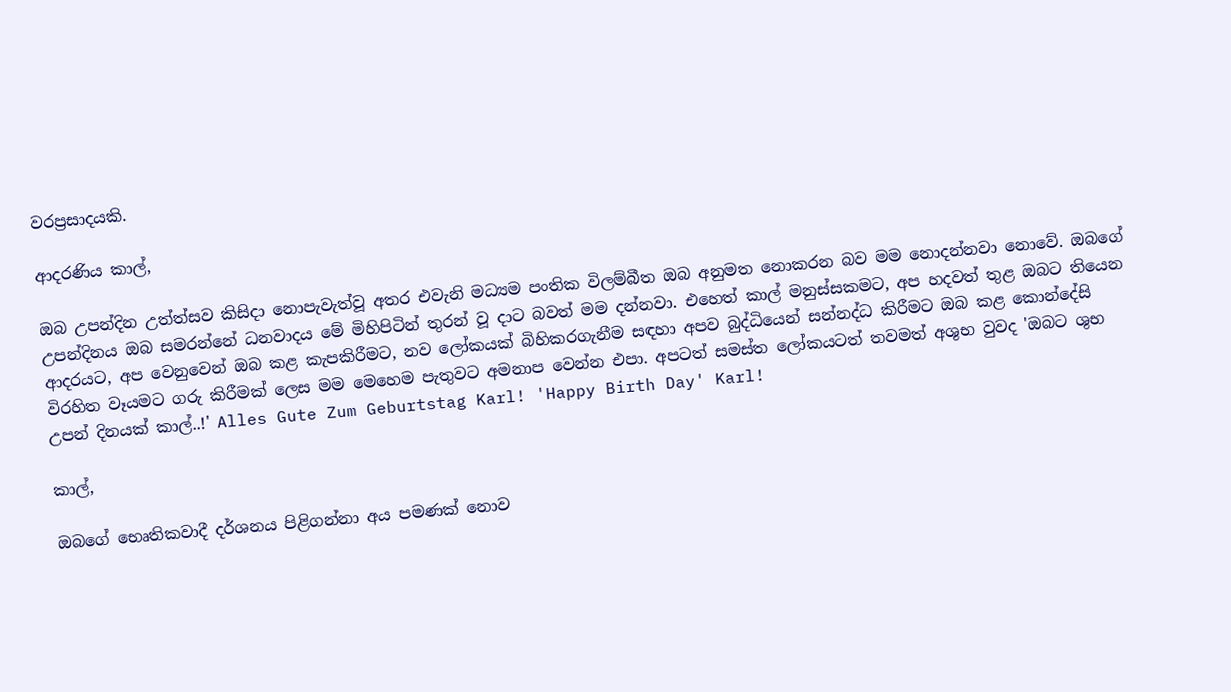වරප්‍රසාදයකි.

ආදරණිය කාල්,

ඔබ උපන්දින උත්ත්සව කිසිදා නොපැවැත්වූ අතර එවැනි මධ්‍යම පංතික විලම්බීත ඔබ අනුමත නොකරන බව මම නොදන්නවා නොවේ. ඔබගේ උපන්දිනය ඔබ සමරන්නේ ධනවාදය මේ මිහිපිටින් තුරන් වූ දාට බවත් මම දන්නවා. එහෙත් කාල් මනුස්සකමට, අප හදවත් තුළ ඔබට තියෙන ආදරයට, අප වෙනුවෙන් ඔබ කළ කැපකිරීමට, නව ලෝකයක් බිහිකරගැනීම සඳහා අපව බුද්ධියෙන් සන්නද්ධ කිරීමට ඔබ කළ කොන්දේසි විරහිත වෑයමට ගරු කිරීමක් ලෙස මම මෙහෙම පැතුවට අමනාප වෙන්න එපා. අපටත් සමස්ත ලෝකයටත් තවමත් අශුභ වුවද 'ඔබට ශුභ උපන් දිනයක් කාල්..!' Alles Gute Zum Geburtstag Karl! 'Happy Birth Day' Karl!

කාල්,

ඔබගේ භෙෘතිකවාදී දර්ශනය පිළිගන්නා අය පමණක් නොව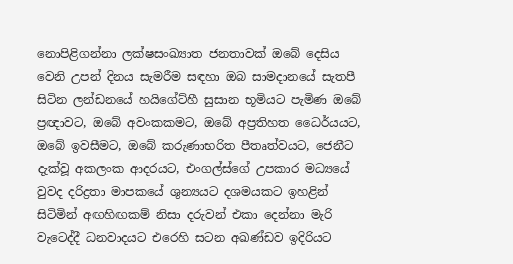නොපිළිගන්නා ලක්ෂසංඛ්‍යාත ජනතාවක් ඔබේ දෙසිය වෙනි උපන් දිනය සැමරීම සඳහා ඔබ සාමදානයේ සැතපී සිටින ලන්ඩනයේ හයිගේට්හී සුසාන භූමියට පැමිණ ඔබේ ප්‍රඥාවට, ඔබේ අවංකකමට, ඔබේ අප්‍රතිහත ධෛර්යයට, ඔබේ ඉවසීමට, ඔබේ කරුණාභරිත පීතෘත්වයට, ජෙනීට දැක්වූ අකලංක ආදරයට, එංගල්ස්ගේ උපකාර මධ්‍යයේ වුවද දරිද්‍රතා මාපකයේ ශුන්‍යයට දශමයකට ඉහළින් සිටිමින් අඟහිඟකම් නිසා දරුවන් එකා දෙන්නා මැරි වැටෙද්දී ධනවාදයට එරෙහි සටන අඛණ්ඩව ඉදිරියට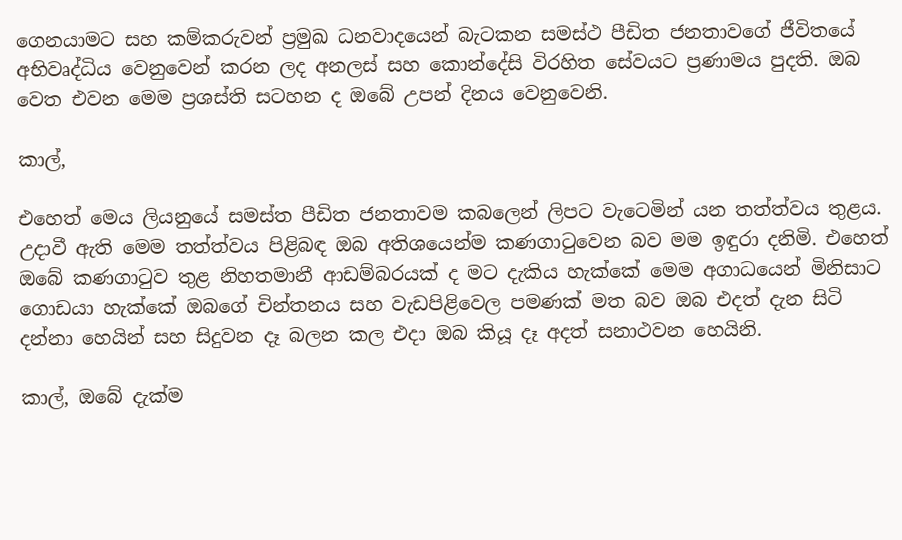ගෙනයාමට සහ කම්කරුවන් ප්‍රමුඛ ධනවාදයෙන් බැටකන සමස්ථ පීඩිත ජනතාවගේ ජීවිතයේ අභිවෘද්ධිය වෙනුවෙන් කරන ලද අනලස් සහ කොන්දේසි විරහිත සේවයට ප්‍රණාමය පුදති. ඔබ වෙත එවන මෙම ප්‍රශස්ති සටහන ද ඔබේ උපන් දිනය වෙනුවෙනි.

කාල්,

එහෙත් මෙය ලියනුයේ සමස්ත පීඩිත ජනතාවම කබලෙන් ලිපට වැටෙමින් යන තත්ත්වය තුළය. උදාවී ඇති මෙම තත්ත්වය පිළිබඳ ඔබ අතිශයෙන්ම කණගාටුවෙන බව මම ඉඳුරා දනිමි. එහෙත් ඔබේ කණගාටුව තුළ නිහතමානී ආඩම්බරයක් ද මට දැකිය හැක්කේ මෙම අගාධයෙන් මිනිසාට ගොඩයා හැක්කේ ඔබගේ චින්තනය සහ වැඩපිළිවෙල පමණක් මත බව ඔබ එදත් දැන සිටි දන්නා හෙයින් සහ සිදුවන දෑ බලන කල එදා ඔබ කියූ දෑ අදත් සනාථවන හෙයිනි.

කාල්, ඔබේ දැක්ම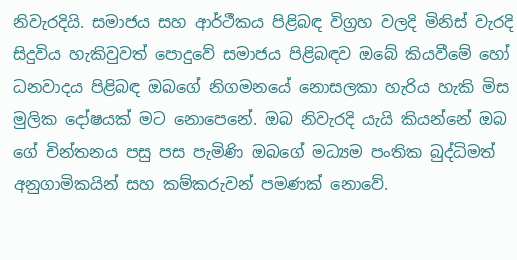නිවැරදියි. සමාජය සහ ආර්ථීකය පිළිබඳ විග්‍රහ වලදි මිනිස් වැරදි සිදුවිය හැකිවුවත් පොදුවේ සමාජය පිළිබඳව ඔබේ කියවීමේ හෝ ධනවාදය පිළිබඳ ඔබගේ නිගමනයේ නොසලකා හැරිය හැකි මිස මුලික දෝෂයක් මට නොපෙනේ. ඔබ නිවැරදි යැයි කියන්නේ ඔබ ගේ චින්තනය පසු පස පැමිණි ඔබගේ මධ්‍යම පංතික බුද්ධිමත් අනුගාමිකයින් සහ කම්කරුවන් පමණක් නොවේ.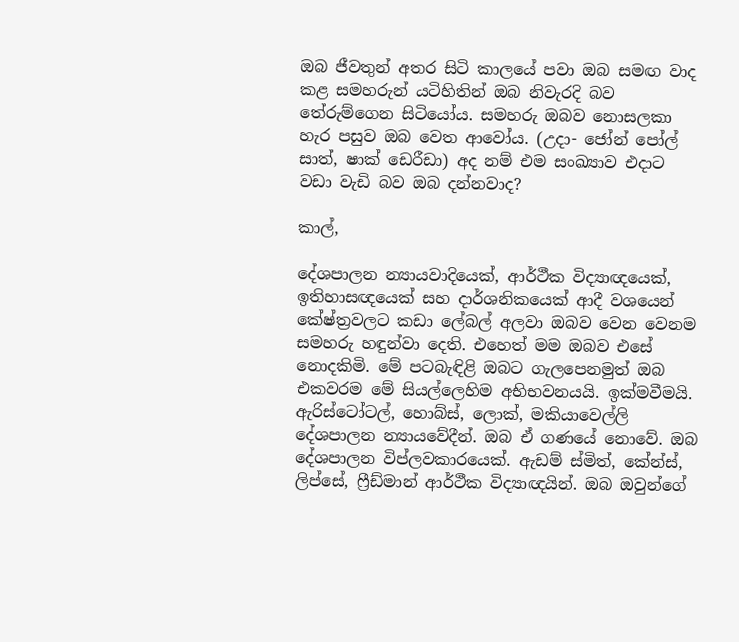ඔබ ජීවතුන් අතර සිටි කාලයේ පවා ඔබ සමඟ වාද කළ සමහරුන් යටිහිතින් ඔබ නිවැරදි බව තේරුම්ගෙන සිටියෝය. සමහරු ඔබව නොසලකා හැර පසුව ඔබ වෙත ආවෝය. (උදා- ජෝන් පෝල් සාත්, ෂාක් ඩෙරීඩා) අද නම් එම සංඛ්‍යාව එදාට වඩා වැඩි බව ඔබ දන්නවාද?

කාල්,

දේශපාලන න්‍යායවාදියෙක්, ආර්ථීක විද්‍යාඥයෙක්, ඉතිහාසඥයෙක් සහ දාර්ශනිකයෙක් ආදී වශයෙන් කේෂ්ත්‍රවලට කඩා ලේබල් අලවා ඔබව වෙන වෙනම සමහරු හඳුන්වා දෙති. එහෙත් මම ඔබව එසේ නොදකිමි. මේ පටබැඳිළි ඔබට ගැලපෙනමුත් ඔබ එකවරම මේ සියල්ලෙහිම අභිභවනයයි. ඉක්මවීමයි. ඇරිස්ටෝටල්, හොබ්ස්, ලොක්, මකියාවෙල්ලි දේශපාලන න්‍යායවේදීන්. ඔබ ඒ ගණයේ නොවේ. ඔබ දේශපාලන විප්ලවකාරයෙක්. ඇඩම් ස්මිත්, කේන්ස්, ලිප්සේ, ෆ්‍රීඩ්මාන් ආර්ථීක විද්‍යාඥයින්. ඔබ ඔවුන්ගේ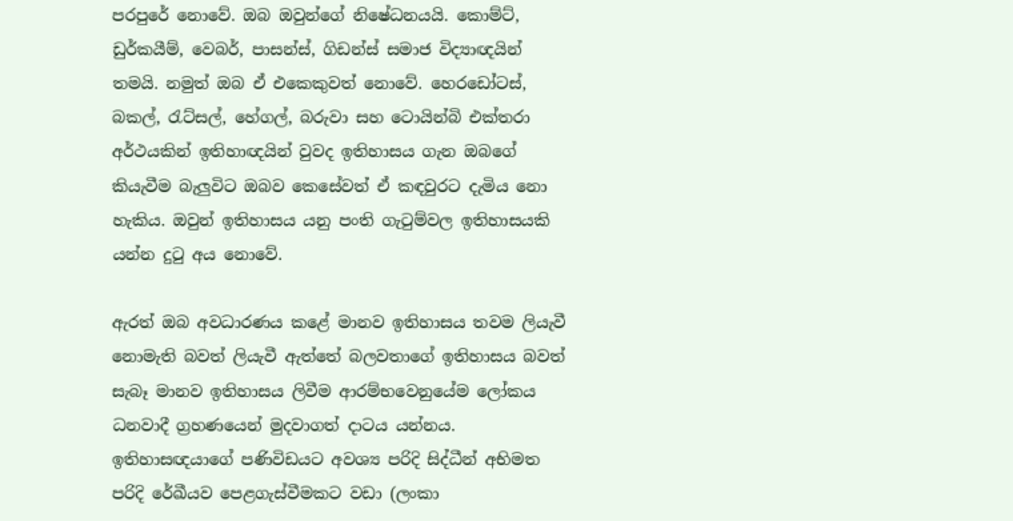පරපුරේ නොවේ. ඔබ ඔවුන්ගේ නිෂේධනයයි. කොම්ට්, ඩුර්කයීම්, වෙබර්, පාසන්ස්, ගිඩන්ස් සමාජ විද්‍යාඥයින් තමයි. නමුත් ඔබ ඒ එකෙකුවත් නොවේ. හෙරඩෝටස්, බකල්, රැට්සල්, හේගල්, බරුවා සහ ටොයින්බි එක්තරා අර්ථයකින් ඉතිහාඥයින් වුවද ඉතිහාසය ගැන ඔබගේ කියැවීම බැලුවිට ඔබව කෙසේවත් ඒ කඳවුරට දැමිය නො හැකිය. ඔවුන් ඉතිහාසය යනු පංති ගැටුම්වල ඉතිහාසයකි යන්න දුටු අය නොවේ.

ඇරත් ඔබ අවධාරණය කළේ මානව ඉතිහාසය තවම ලියැවී නොමැති බවත් ලියැවී ඇත්තේ බලවතාගේ ඉතිහාසය බවත් සැබෑ මානව ඉතිහාසය ලිවීම ආරම්භවෙනුයේම ලෝකය ධනවාදී ග්‍රහණයෙන් මුදවාගත් දාටය යන්නය. ඉතිහාසඥයාගේ පණිවිඩයට අවශ්‍ය පරිදි සිද්ධීන් අභිමත පරිදි රේඛීයව පෙළගැස්වීමකට වඩා (ලංකා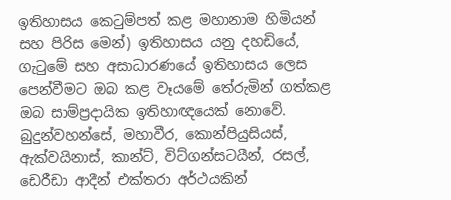ඉතිහාසය කෙටුම්පත් කළ මහානාම හිමියන් සහ පිරිස මෙන්) ඉතිහාසය යනු දහඩියේ, ගැටුමේ සහ අසාධාරණයේ ඉතිහාසය ලෙස පෙන්වීමට ඔබ කළ වෑයමේ තේරුමින් ගත්කළ ඔබ සාම්ප්‍රදායික ඉතිහාඥයෙක් නොවේ. බුදුන්වහන්සේ, මහාවීර, කොන්පියුසියස්, ඇක්වයිනාස්, කාන්ට්, විට්ගන්සටයීන්, රසල්, ඩෙරීඩා ආදීන් එක්තරා අර්ථයකින්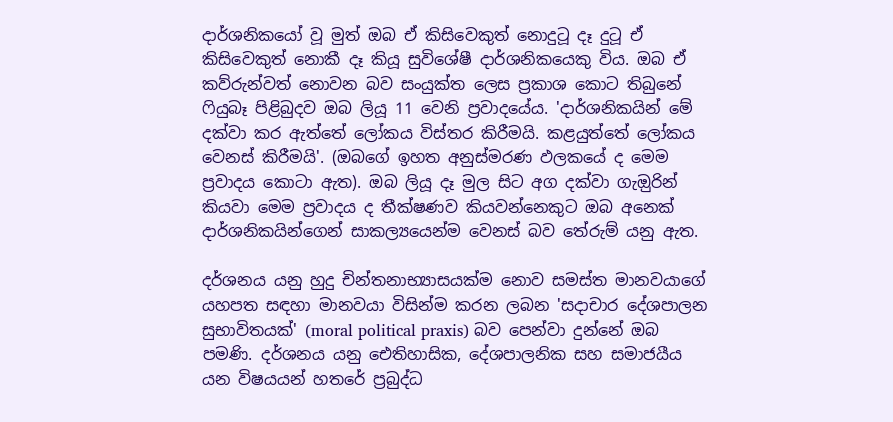දාර්ශනිකයෝ වූ මුත් ඔබ ඒ කිසිවෙකුත් නොදුටූ දෑ දුටූ ඒ කිසිවෙකුත් නොකී දෑ කියූ සුවිශේෂී දාර්ශනිකයෙකු විය. ඔබ ඒ කව්රුන්වත් නොවන බව සංයුක්ත ලෙස ප්‍රකාශ කොට තිබුනේ ෆියුබෑ පිළිබුදව ඔබ ලියූ 11 වෙනි ප්‍රවාදයේය. 'දාර්ශනිකයින් මේ දක්වා කර ඇත්තේ ලෝකය විස්තර කිරීමයි. කළයුත්තේ ලෝකය වෙනස් කිරීමයි'. (ඔබගේ ඉහත අනුස්මරණ ඵලකයේ ද මෙම ප්‍රවාදය කොටා ඇත). ඔබ ලියූ දෑ මුල සිට අග දක්වා ගැඔුරින් කියවා මෙම ප්‍රවාදය ද තීක්ෂණව කියවන්නෙකුට ඔබ අනෙක් දාර්ශනිකයින්ගෙන් සාකල්‍යයෙන්ම වෙනස් බව තේරුම් යනු ඇත.

දර්ශනය යනු හුදු චින්තනාභ්‍යාසයක්ම නොව සමස්ත මානවයාගේ යහපත සඳහා මානවයා විසින්ම කරන ලබන 'සදාචාර දේශපාලන සුභාවිතයක්' (moral political praxis) බව පෙන්වා දුන්නේ ඔබ පමණි. දර්ශනය යනු ඓතිහාසික, දේශපාලනික සහ සමාජයීය යන විෂයයන් හතරේ ප්‍රබුද්ධ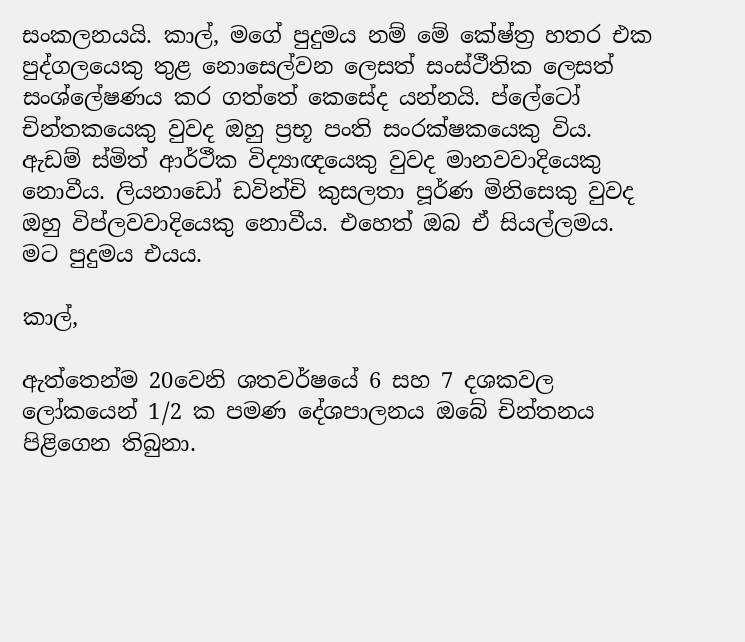සංකලනයයි. කාල්, මගේ පුදුමය නම් මේ කේෂ්ත්‍ර හතර එක පුද්ගලයෙකු තුළ නොසෙල්වන ලෙසත් සංස්ථීතික ලෙසත් සංශ්ලේෂණය කර ගත්තේ කෙසේද යන්නයි. ප්ලේටෝ චින්තකයෙකු වුවද ඔහු ප්‍රභූ පංති සංරක්ෂකයෙකු විය. ඇඩම් ස්මිත් ආර්ථීක විද්‍යාඥයෙකු වුවද මානවවාදියෙකු නොවීය. ලියනාඩෝ ඩවින්චි කුසලතා පූර්ණ මිනිසෙකු වුවද ඔහු විප්ලවවාදියෙකු නොවීය. එහෙත් ඔබ ඒ සියල්ලමය. මට පුදුමය එයය.

කාල්,

ඇත්තෙන්ම 20වෙනි ශතවර්ෂයේ 6 සහ 7 දශකවල ලෝකයෙන් 1/2 ක පමණ දේශපාලනය ඔබේ චින්තනය පිළිගෙන තිබුනා.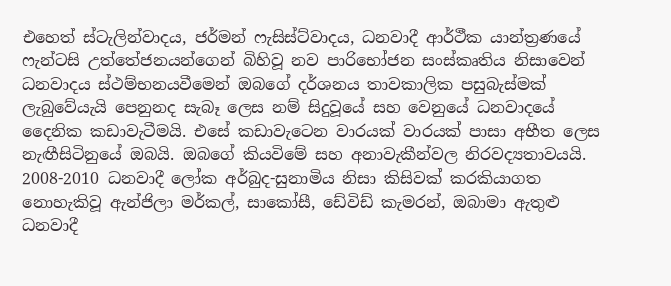එහෙත් ස්ටැලින්වාදය, ජර්මන් ෆැසිස්ට්වාදය, ධනවාදී ආර්ථීක යාන්ත්‍රණයේ ෆැන්ටසි උත්තේජනයන්ගෙන් බිහිවූ නව පාරිභෝජන සංස්කෘතිය නිසාවෙන් ධනවාදය ස්ථම්භනයවීමෙන් ඔබගේ දර්ශනය තාවකාලික පසුබැස්මක් ලැබුවේයැයි පෙනුනද සැබෑ ලෙස නම් සිදුවූයේ සහ වෙනුයේ ධනවාදයේ දෛනික කඩාවැටීමයි. එසේ කඩාවැටෙන වාරයක් වාරයක් පාසා අභීත ලෙස නැඟීසිටිනුයේ ඔබයි. ඔබගේ කියවිමේ සහ අනාවැකීන්වල නිරවද්‍යතාවයයි. 2008-2010 ධනවාදී ලෝක අර්බුද-සුනාමිය නිසා කිසිවක් කරකියාගත නොහැකිවූ ඇන්ජිලා මර්කල්, සාකෝසී, ඩේවිඩ් කැමරන්, ඔබාමා ඇතුළු ධනවාදී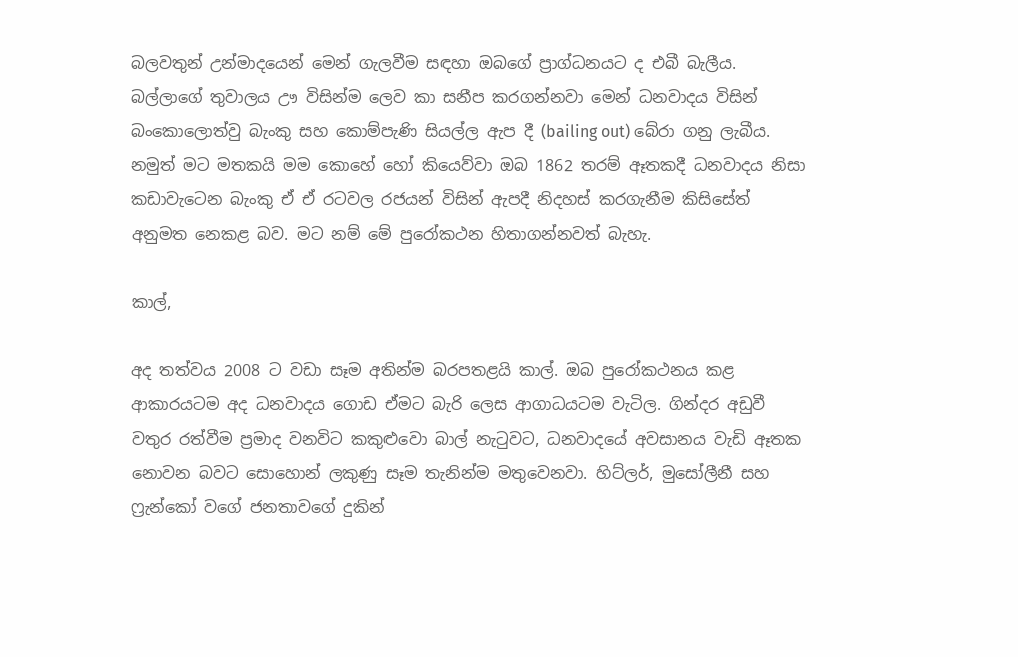බලවතුන් උන්මාදයෙන් මෙන් ගැලවීම සඳහා ඔබගේ ප්‍රාග්ධනයට ද එබී බැලීය. බල්ලාගේ තුවාලය ඌ විසින්ම ලෙව කා සනීප කරගන්නවා මෙන් ධනවාදය විසින් බංකොලොත්වු බැංකු සහ කොම්පැණි සියල්ල ඇප දී (bailing out) බේරා ගනු ලැබීය. නමුත් මට මතකයි මම කොහේ හෝ කියෙව්වා ඔබ 1862 තරම් ඈතකදී ධනවාදය නිසා කඩාවැටෙන බැංකු ඒ ඒ රටවල රජයන් විසින් ඇපදී නිදහස් කරගැනීම කිසිසේත් අනුමත නෙකළ බව. මට නම් මේ පුරෝකථන හිතාගන්නවත් බැහැ.

කාල්,

අද තත්වය 2008 ට වඩා සෑම අතින්ම බරපතළයි කාල්. ඔබ පුරෝකථනය කළ ආකාරයටම අද ධනවාදය ගොඩ ඒමට බැරි ලෙස ආගාධයටම වැටිල. ගින්දර අඩුවී වතුර රත්වීම ප්‍රමාද වනවිට කකුළුවො බාල් නැටුවට, ධනවාදයේ අවසානය වැඩි ඈතක නොවන බවට සොහොන් ලකුණු සෑම තැනින්ම මතුවෙනවා. හිට්ලර්, මුසෝලීනී සහ ෆ්‍රැන්කෝ වගේ ජනතාවගේ දුකින්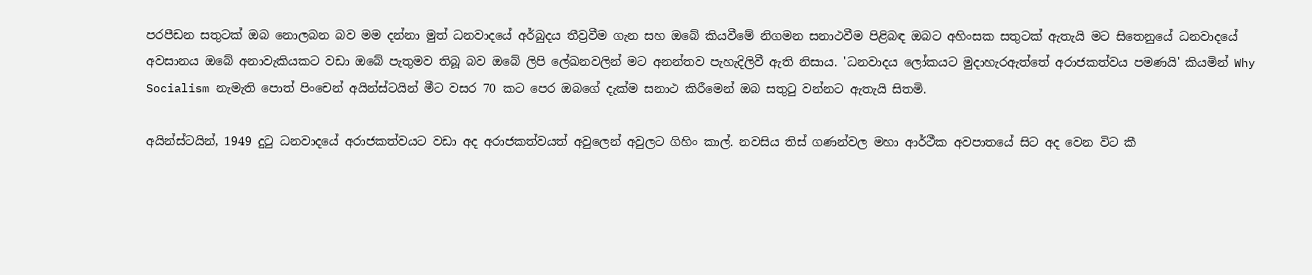පරපීඩන සතුටක් ඔබ නොලබන බව මම දන්නා මුත් ධනවාදයේ අර්බුදය තීව්‍රවීම ගැන සහ ඔබේ කියවීමේ නිගමන සනාථවීම පිළිබඳ ඔබට අහිංසක සතුටක් ඇතැයි මට සිතෙනුයේ ධනවාදයේ අවසානය ඔබේ අනාවැකියකට වඩා ඔබේ පැතුමව තිබූ බව ඔබේ ලිපි ලේඛනවලින් මට අනන්තව පැහැදිලිවී ඇති නිසාය. 'ධනවාදය ලෝකයට මුදාහැරඇත්තේ අරාජකත්වය පමණයි' කියමින් Why Socialism නැමැති පොත් පිංචෙන් අයින්ස්ටයින් මීට වසර 70 කට පෙර ඔබගේ දැක්ම සනාථ කිරීමෙන් ඔබ සතුටු වන්නට ඇතැයි සිතමි.

අයින්ස්ටයින්, 1949 දුටු ධනවාදයේ අරාජකත්වයට වඩා අද අරාජකත්වයත් අවුලෙන් අවුලට ගිහිං කාල්. නවසිය තිස් ගණන්වල මහා ආර්ථීක අවපාතයේ සිට අද වෙන විට කී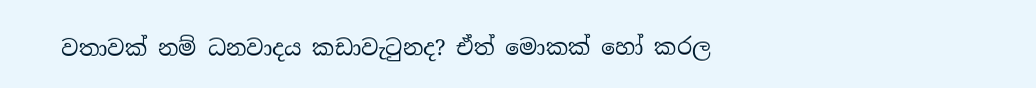වතාවක් නම් ධනවාදය කඩාවැටුනද? ඒත් මොකක් හෝ කරල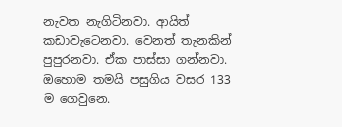නැවත නැගිටිනවා. ආයිත් කඩාවැටෙනවා. වෙනත් තැනකින් පුපුරනවා. ඒක පාස්සා ගන්නවා. ඔහොම තමයි පසුගිය වසර 133 ම ගෙවුනෙ.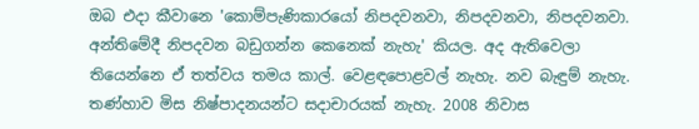ඔබ එදා කීවානෙ 'කොම්පැණිකාරයෝ නිපදවනවා, නිපදවනවා, නිපදවනවා. අන්තිමේදී නිපදවන බඩුගන්න කෙනෙක් නැහැ' කියල. අද ඇතිවෙලා තියෙන්නෙ ඒ තත්වය තමය කාල්. වෙළඳපොළවල් නැහැ. නව බැඳුම් නැහැ. තණ්හාව මිස නිෂ්පාදනයන්ට සදාචාරයක් නැහැ. 2008 නිවාස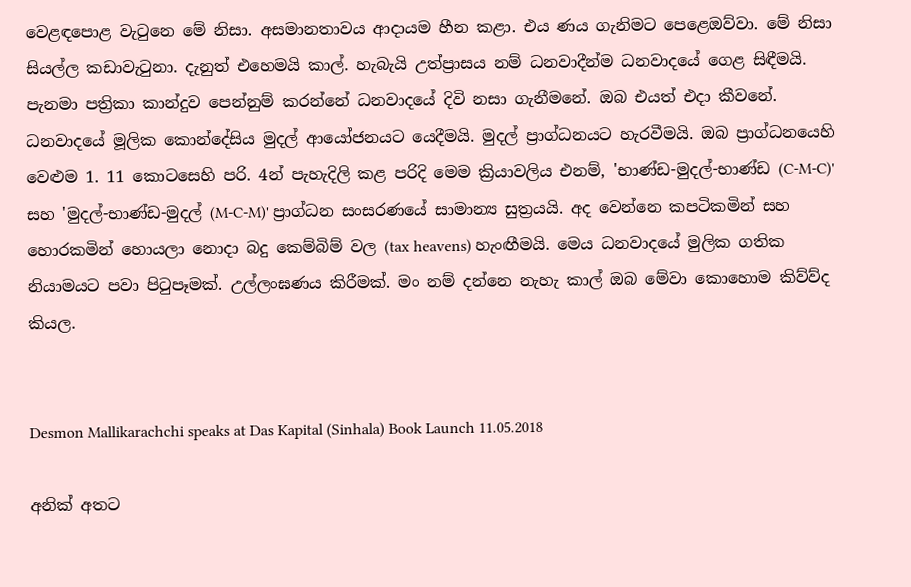වෙළඳපොළ වැටුනෙ මේ නිසා. අසමානතාවය ආදායම හීන කළා. එය ණය ගැනිමට පෙළෙඔව්වා. මේ නිසා සියල්ල කඩාවැටුනා. දැනුත් එහෙමයි කාල්. හැබැයි උත්ප්‍රාසය නම් ධනවාදීන්ම ධනවාදයේ ගෙළ සිඳීමයි. පැනමා පත්‍රිකා කාන්දුව පෙන්නුම් කරන්නේ ධනවාදයේ දිවි නසා ගැනීමනේ. ඔබ එයත් එදා කීවනේ. ධනවාදයේ මූලික කොන්දේසිය මුදල් ආයෝජනයට යෙදීමයි. මුදල් ප්‍රාග්ධනයට හැරවීමයි. ඔබ ප්‍රාග්ධනයෙහි වෙළුම 1. 11 කොටසෙහි පරි. 4න් පැහැදිලි කළ පරිදි මෙම ක්‍රියාවලිය එනම්, 'භාණ්ඩ-මුදල්-භාණ්ඩ (C-M-C)' සහ 'මුදල්-භාණ්ඩ-මුදල් (M-C-M)' ප්‍රාග්ධන සංසරණයේ සාමාන්‍ය සුත්‍රයයි. අද වෙන්නෙ කපටිකමින් සහ හොරකමින් හොයලා නොදා බදු කෙම්බිම් වල (tax heavens) හැංඟීමයි. මෙය ධනවාදයේ මුලික ගතික නියාමයට පවා පිටුපෑමක්. උල්ලංඝණය කිරීමක්. මං නම් දන්නෙ නැහැ කාල් ඔබ මේවා කොහොම කිව්ව්ද කියල.


Desmon Mallikarachchi speaks at Das Kapital (Sinhala) Book Launch 11.05.2018

අනික් අතට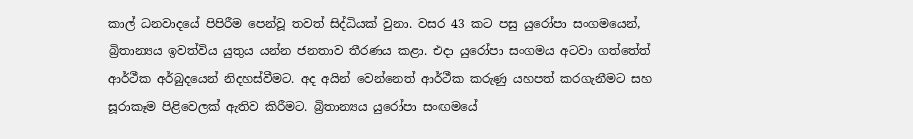කාල් ධනවාදයේ පිපිරීම පෙන්වූ තවත් සිද්ධියක් වුනා. වසර 43 කට පසු යුරෝපා සංගමයෙන්, බ්‍රිතාන්‍යය ඉවත්විය යුතුය යන්න ජනතාව තීරණය කළා. එදා යුරෝපා සංගමය අටවා ගත්තේත් ආර්ථීක අර්බුදයෙන් නිදහස්වීමට. අද අයින් වෙන්නෙත් ආර්ථීක කරුණු යහපත් කරගැනීමට සහ සූරාකෑම පිළිවෙලක් ඇතිව කිරීමට. බ්‍රිතාන්‍යය යුරෝපා සංඟමයේ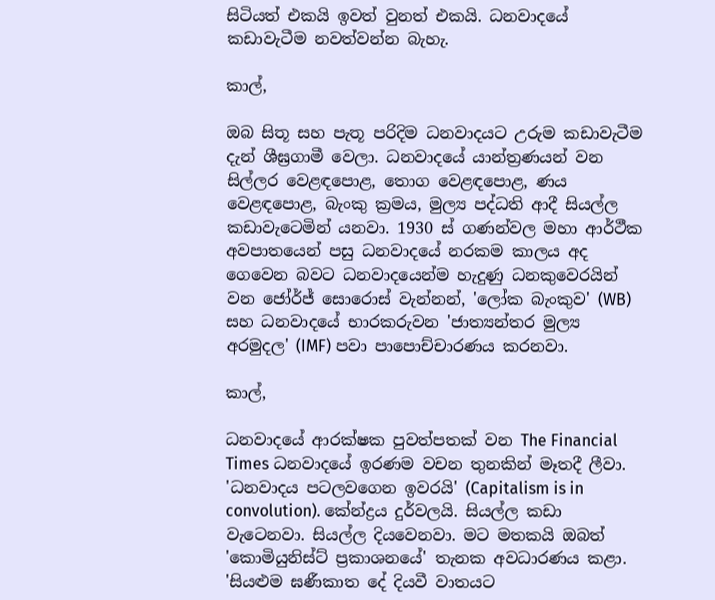සිටියත් එකයි ඉවත් වුනත් එකයි. ධනවාදයේ කඩාවැටීම නවත්වන්න බැහැ.

කාල්,

ඔබ සිතූ සහ පැතූ පරිදිම ධනවාදයට උරුම කඩාවැටීම දැන් ශීඝ්‍රගාමී වෙලා. ධනවාදයේ යාන්ත්‍රණයන් වන සිල්ලර වෙළඳපොළ, තොග වෙළඳපොළ, ණය වෙළඳපොළ, බැංකු ක්‍රමය, මුල්‍ය පද්ධති ආදී සියල්ල කඩාවැටෙමින් යනවා. 1930 ස් ගණන්වල මහා ආර්ථීක අවපාතයෙන් පසු ධනවාදයේ නරකම කාලය අද ගෙවෙන බවට ධනවාදයෙන්ම හැදුණු ධනකුවෙරයින් වන ජෝර්ජ් සොරොස් වැන්නන්, 'ලෝක බැංකුව' (WB) සහ ධනවාදයේ භාරකරුවන 'ජාත්‍යන්තර මුල්‍ය අරමුදල' (IMF) පවා පාපොච්චාරණය කරනවා.

කාල්,

ධනවාදයේ ආරක්ෂක පුවත්පතක් වන The Financial Times ධනවාදයේ ඉරණම වචන තුනකින් මෑතදී ලීවා. 'ධනවාදය පටලවගෙන ඉවරයි' (Capitalism is in convolution). කේන්ද්‍රය දුර්වලයි. සියල්ල කඩා වැටෙනවා. සියල්ල දියවෙනවා. මට මතකයි ඔබත් 'කොමියුනිස්ට් ප්‍රකාශනයේ' තැනක අවධාරණය කළා. 'සියළුම ඝණීකාත දේ දියවී වාතයට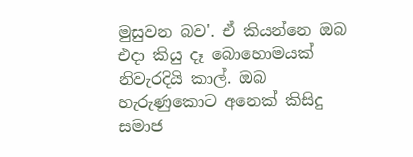මුසුවන බව'. ඒ කියන්නෙ ඔබ එදා කියු දෑ බොහොමයක් නිවැරදියි කාල්. ඔබ හැරුණුකොට අනෙක් කිසිදු සමාජ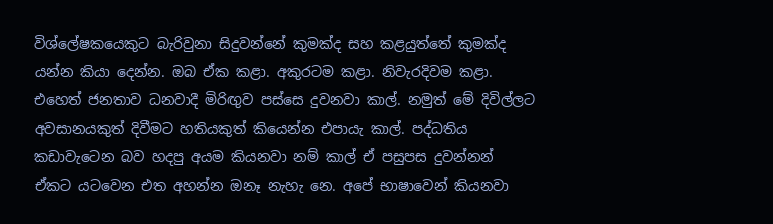විශ්ලේෂකයෙකුට බැරිවුනා සිදුවන්නේ කුමක්ද සහ කළයුත්තේ කුමක්ද යන්න කියා දෙන්න. ඔබ ඒක කළා. අකුරටම කළා. නිවැරදිවම කළා. එහෙත් ජනතාව ධනවාදී මිරිඟුව පස්සෙ දුවනවා කාල්. නමුත් මේ දිවිල්ලට අවසානයකුත් දිවීමට හතියකුත් කියෙන්න එපායැ කාල්. පද්ධතිය කඩාවැටෙන බව හදපු අයම කියනවා නම් කාල් ඒ පසුපස දුවන්නන් ඒකට යටවෙන එත අහන්න ඔනෑ නැහැ නෙ. අපේ භාෂාවෙන් කියනවා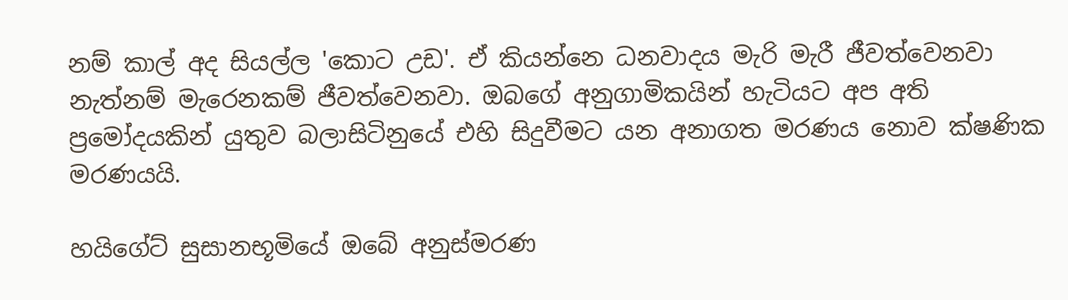නම් කාල් අද සියල්ල 'කොට උඩ'. ඒ කියන්නෙ ධනවාදය මැරි මැරී ජීවත්වෙනවා නැත්නම් මැරෙනකම් ජීවත්වෙනවා. ඔබගේ අනුගාමිකයින් හැටියට අප අති ප්‍රමෝදයකින් යුතුව බලාසිටිනුයේ එහි සිදුවීමට යන අනාගත මරණය නොව ක්ෂණික මරණයයි.

හයිගේට් සුසානභූමියේ ඔබේ අනුස්මරණ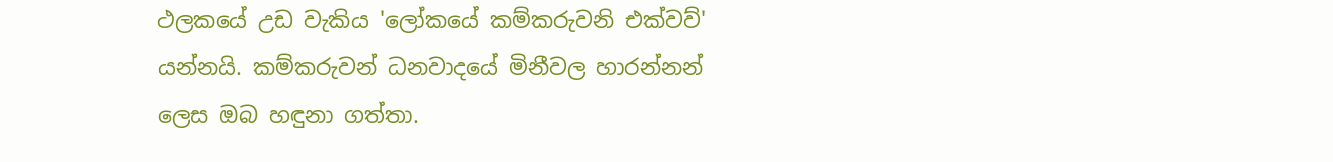ථලකයේ උඩ වැකිය 'ලෝකයේ කම්කරුවනි එක්වව්' යන්නයි. කම්කරුවන් ධනවාදයේ මිනීවල හාරන්නන් ලෙස ඔබ හඳුනා ගත්තා.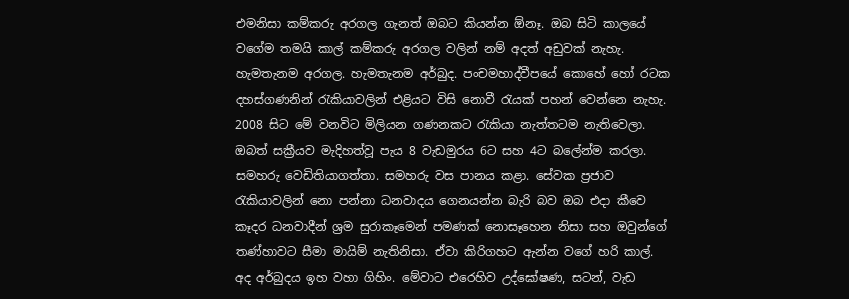එමනිසා කම්කරු අරගල ගැනත් ඔබට කියන්න ඕනෑ. ඔබ සිටි කාලයේ වගේම තමයි කාල් කම්කරු අරගල වලින් නම් අදත් අඩුවක් නැහැ. හැමතැනම අරගල. හැමතැනම අර්බුද. පංචමහාද්වීපයේ කොහේ හෝ රටක දහස්ගණනින් රැකියාවලින් එළියට විසි නොවී රැයක් පහන් වෙන්නෙ නැහැ. 2008 සිට මේ වනවිට මිලියන ගණනකට රැකියා නැත්තටම නැතිවෙලා. ඔබත් සක්‍රීයව මැදිහත්වූ පැය 8 වැඩමුරය 6ට සහ 4ට බලේන්ම කරලා. සමහරු වෙඩිතියාගත්තා. සමහරු වස පානය කළා. සේවක ප්‍රජාව රැකියාවලින් නො පන්නා ධනවාදය ගෙනයන්න බැරි බව ඔබ එදා කීවෙ කෑදර ධනවාදීන් ශ්‍රම සුරාකෑමෙන් පමණක් නොසෑහෙන නිසා සහ ඔවුන්ගේ තණ්හාවට සීමා මායිම් නැතිනිසා. ඒවා කිරිගහට ඇන්න වගේ හරි කාල්. අද අර්බුදය ඉහ වහා ගිහිං. මේවාට එරෙහිව උද්ඝෝෂණ, සටන්, වැඩ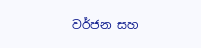වර්ජන සහ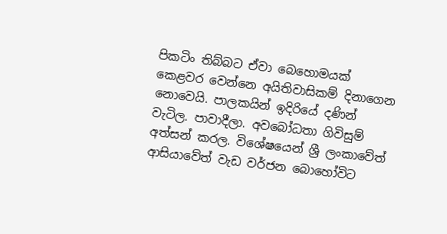පිකටිං තිබ්බට ඒවා බෙහොමයක් කෙළවර වෙන්නෙ අයිතිවාසිකම් දිනාගෙන නොවෙයි. පාලකයින් ඉදිරියේ දණින් වැටිල. පාවාදීලා. අවබෝධතා ගිවිසුම් අත්සන් කරල. විශේෂයෙන් ශ්‍රී ලංකාවේත් ආසියාවේත් වැඩ වර්ජන බොහෝවිට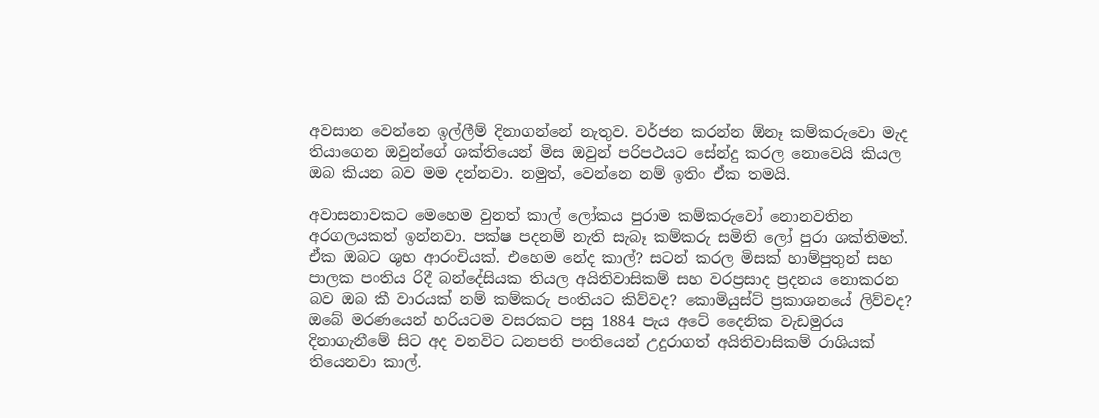අවසාන වෙන්නෙ ඉල්ලීම් දිනාගන්නේ නැතුව. වර්ජන කරන්න ඕනෑ කම්කරුවො මැද තියාගෙන ඔවුන්ගේ ශක්තියෙන් මිස ඔවුන් පරිපථයට සේන්දු කරල නොවෙයි කියල ඔබ කියන බව මම දන්නවා. නමුත්, වෙන්නෙ නම් ඉතිං ඒක තමයි.

අවාසනාවකට මෙහෙම වුනත් කාල් ලෝකය පුරාම කම්කරුවෝ නොනවතින අරගලයකත් ඉන්නවා. පක්ෂ පදනම් නැති සැබෑ කම්කරු සමිති ලෝ පුරා ශක්තිමත්. ඒක ඔබට ශුභ ආරංචියක්. එහෙම නේද කාල්? සටන් කරල මිසක් හාම්පුතුන් සහ පාලක පංතිය රිදී බන්දේසියක තියල අයිතිවාසිකම් සහ වරප්‍රසාද ප්‍රදනය නොකරන බව ඔබ කී වාරයක් නම් කම්කරු පංතියට කිව්වද? කොමියුස්ට් ප්‍රකාශනයේ ලිව්වද? ඔබේ මරණයෙන් හරියටම වසරකට පසු 1884 පැය අටේ දෛනික වැඩමුරය දිනාගැනීමේ සිට අද වනවිට ධනපති පංතියෙන් උදුරාගත් අයිතිවාසිකම් රාශියක් තියෙනවා කාල්.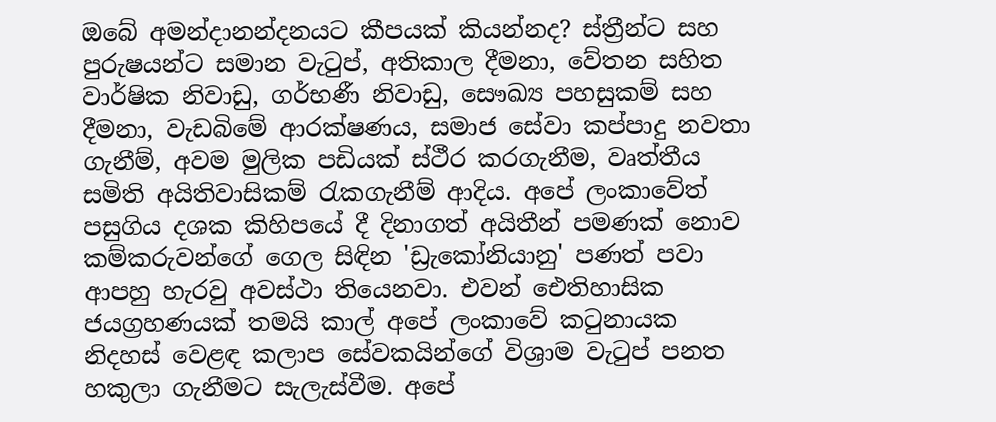ඔබේ අමන්දානන්දනයට කීපයක් කියන්නද? ස්ත්‍රීන්ට සහ පුරුෂයන්ට සමාන වැටුප්, අතිකාල දීමනා, වේතන සහිත වාර්ෂික නිවාඩු, ගර්භණී නිවාඩු, සෞඛ්‍ය පහසුකම් සහ දීමනා, වැඩබිමේ ආරක්ෂණය, සමාජ සේවා කප්පාදු නවතා ගැනීම්, අවම මුලික පඩියක් ස්ථීර කරගැනීම, වෘත්තීය සමිති අයිතිවාසිකම් රැකගැනීම් ආදිය. අපේ ලංකාවේත් පසුගිය දශක කිහිපයේ දී දිනාගත් අයිතීන් පමණක් නොව කම්කරුවන්ගේ ගෙල සිඳින 'ඩ්‍රැකෝනියානු' පණත් පවා ආපහු හැරවු අවස්ථා තියෙනවා. එවන් ඓතිහාසික ජයග්‍රහණයක් තමයි කාල් අපේ ලංකාවේ කටුනායක නිදහස් වෙළඳ කලාප සේවකයින්ගේ විශ්‍රාම වැටුප් පනත හකුලා ගැනීමට සැලැස්වීම. අපේ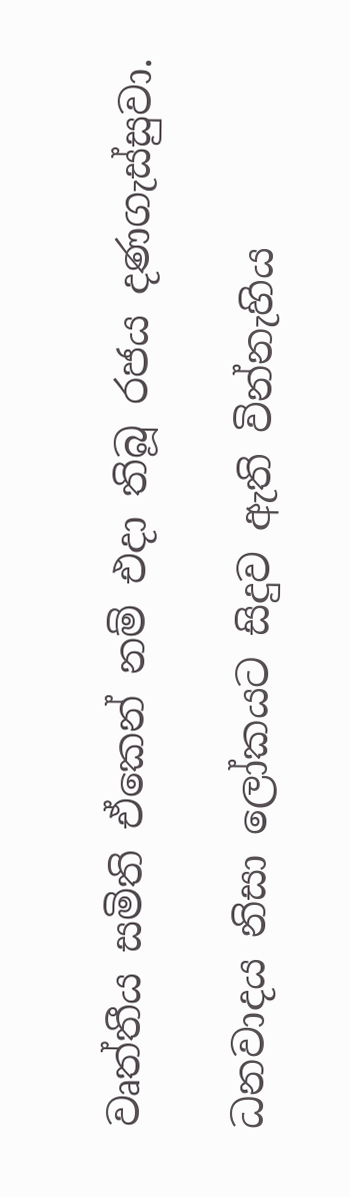වෘත්තීය සමිති ඒකෙන් නම් එදා තිබූ රජය දණගැස්සුවා.

ධනවාදය නිසා ලෝකයට සිදුව ඇති වින්නැහිය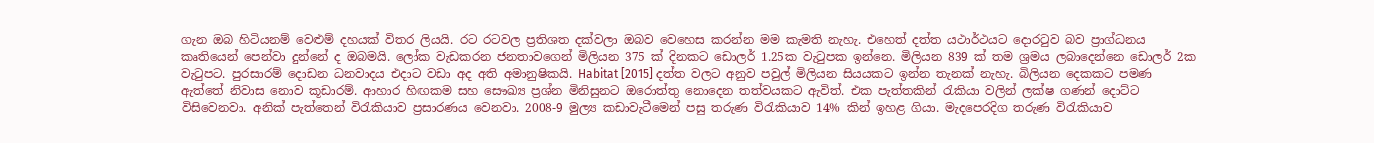ගැන ඔබ හිටියනම් වෙළුම් දහයක් විතර ලියයි. රට රටවල ප්‍රතිශත දක්වලා ඔබව වෙහෙස කරන්න මම කැමති නැහැ. එහෙත් දත්ත යථාර්ථයට දොරටුව බව ප්‍රාග්ධනය කෘතියෙන් පෙන්වා දුන්නේ ද ඔබමයි. ලෝක වැඩකරන ජනතාවගෙන් මිලියන 375 ක් දිනකට ඩොලර් 1.25ක වැටුපක ඉන්නෙ. මිලියන 839 ක් තම ශ්‍රමය ලබාදෙන්නෙ ඩොලර් 2ක වැටුපට. පුරසාරම් දොඩන ධනවාදය එදාට වඩා අද අති අමානුෂිකයි. Habitat [2015] දත්ත වලට අනුව පවුල් මිලියන සියයකට ඉන්න තැනක් නැහැ. බිලියන දෙකකට පමණ ඇත්තේ නිවාස නොව කූඩාරම්. ආහාර හිඟකම සහ සෞඛ්‍ය ප්‍රශ්න මිනිසුනට ඔරොත්තු නොදෙන තත්වයකට ඇවිත්. එක පැත්තකින් රැකියා වලින් ලක්ෂ ගණන් දොට්ට විසිවෙනවා. අනික් පැත්තෙන් විරැකියාව ප්‍රසාරණය වෙනවා. 2008-9 මුල්‍ය කඩාවැටීමෙන් පසු තරුණ විරැකියාව 14% කින් ඉහළ ගියා. මැදපෙරදිග තරුණ විරැකියාව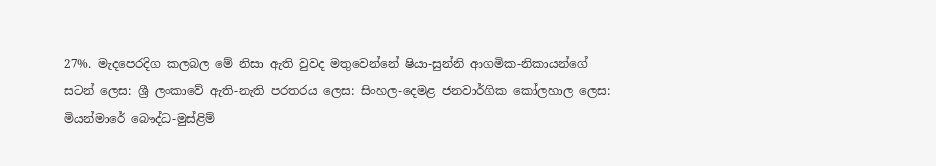27%. මැදපෙරදිග කලබල මේ නිසා ඇති වුවද මතුවෙන්නේ ෂියා-සුන්නි ආගමික-නිකායන්ගේ සටන් ලෙස: ශ්‍රී ලංකාවේ ඇති-නැති පරතරය ලෙස: සිංහල-දෙමළ ජනවාර්ගික කෝලහාල ලෙස: මියන්මාරේ බෞද්ධ-මුස්ළිම්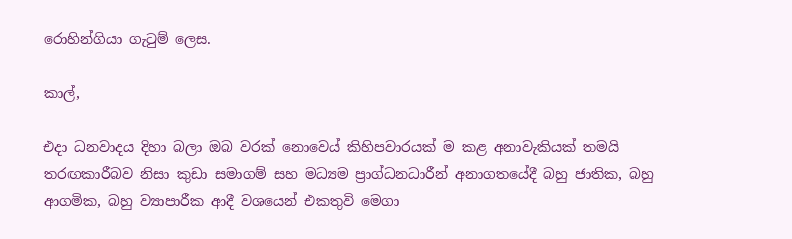රොහින්ගියා ගැටුම් ලෙස.

කාල්,

එදා ධනවාදය දිහා බලා ඔබ වරක් නොවෙය් කිහිපවාරයක් ම කළ අනාවැකියක් තමයි තරඟකාරීබව නිසා කුඩා සමාගම් සහ මධ්‍යම ප්‍රාග්ධනධාරීන් අනාගතයේදී බහු ජාතික, බහු ආගමික, බහු ව්‍යාපාරීක ආදී වශයෙන් එකතුවි මෙගා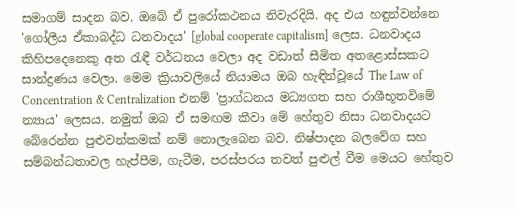සමාගම් සාදන බව. ඔබේ ඒ පුරෝකථනය නිවැරදියි. අද එය හඳුන්වන්නෙ 'ගෝලීය ඒකාබද්ධ ධනවාදය' [global cooperate capitalism] ලෙස. ධනවාදය කිහිපදෙනෙකු අත රැඳී වර්ධනය වෙලා අද වඩාත් සීමිත අතළොස්සකට සාන්ද්‍රණය වෙලා. මෙම ක්‍රියාවලියේ නියාමය ඔබ හැඳින්වූයේ The Law of Concentration & Centralization එනම් 'ප්‍රාග්ධනය මධ්‍යගත සහ රාශීභූතවිමේ න්‍යාය' ලෙසය. නමුත් ඔබ ඒ සමඟම කීවා මේ හේතුව නිසා ධනවාදයට බේරෙන්න පුළුවන්කමක් නම් නොලැබෙන බව. නිෂ්පාදන බලවේග සහ සම්බන්ධතාවල හැප්පීම, ගැටීම, පරස්පරය තවත් පුළුල් වීම මෙයට හේතුව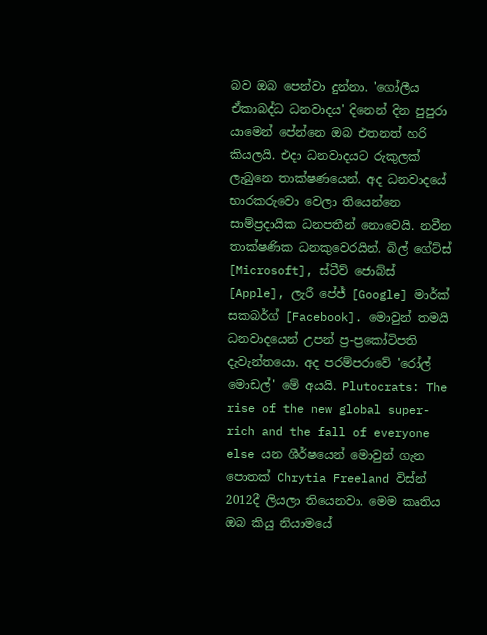බව ඔබ පෙන්වා දුන්නා. 'ගෝලීය ඒකාබද්ධ ධනවාදය' දිනෙන් දින පුපුරා යාමෙන් පේන්නෙ ඔබ එතනත් හරි කියලයි. එදා ධනවාදයට රුකුලක් ලැබුනෙ තාක්ෂණයෙන්. අද ධනවාදයේ භාරකරුවො වෙලා තියෙන්නෙ සාම්ප්‍රදායික ධනපතීන් නොවෙයි. නවීන තාක්ෂණික ධනකුවෙරයින්. බිල් ගේට්ස් [Microsoft], ස්ටීව් ජොබ්ස් [Apple], ලැරී පේජ් [Google] මාර්ක් සකබර්ග් [Facebook]. මොවුන් තමයි ධනවාදයෙන් උපන් ප්‍ර-ප්‍රකෝටිපති දැවැන්තයො. අද පරම්පරාවේ 'රෝල් මොඩල්' මේ අයයි. Plutocrats: The rise of the new global super-rich and the fall of everyone else යන ශීර්ෂයෙන් මොවුන් ගැන පොතක් Chrytia Freeland විස්න් 2012දී ලියලා තියෙනවා. මෙම කෘතිය ඔබ කියු නියාමයේ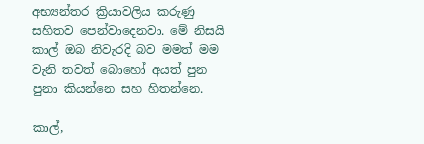අභ්‍යන්තර ක්‍රියාවලිය කරුණු සහිතව පෙන්වාදෙනවා. මේ නිසයි කාල් ඔබ නිවැරදි බව මමත් මම වැනි තවත් බොහෝ අයත් පුන පුනා කියන්නෙ සහ හිතන්නෙ.

කාල්,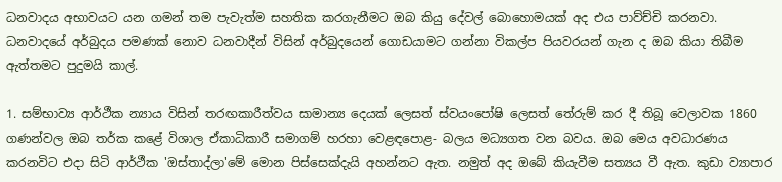ධනවාදය අභාවයට යන ගමන් තම පැවැත්ම සහතික කරගැනීමට ඔබ කියු දේවල් බොහොමයක් අද එය පාව්ච්චි කරනවා. ධනවාදයේ අර්බුදය පමණක් නොව ධනවාදීන් විසින් අර්බුදයෙන් ගොඩයාමට ගන්නා විකල්ප පියවරයන් ගැන ද ඔබ කියා තිබීම ඇත්තමට පුදුමයි කාල්.

1. සම්භාව්‍ය ආර්ථීක න්‍යාය විසින් තරඟකාරීත්වය සාමාන්‍ය දෙයක් ලෙසත් ස්වයංපෝෂි ලෙසත් තේරුම් කර දී තිබූ වෙලාවක 1860 ගණන්වල ඔබ තර්ක කළේ විශාල ඒකාධිකාරී සමාගම් හරහා වෙළඳපොළ- බලය මධ්‍යගත වන බවය. ඔබ මෙය අවධාරණය කරනවිට එදා සිටි ආර්ථීක 'ඔස්තාද්ලා'මේ මොන පිස්සෙක්දැයි අහන්නට ඇත. නමුත් අද ඔබේ කියැවීම සත්‍යය වී ඇත. කුඩා ව්‍යාපාර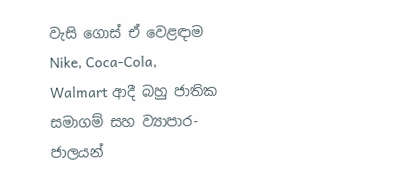වැසි ගොස් ඒ වෙළඳාම Nike, Coca-Cola, Walmart ආදී බහු ජාතික සමාගම් සහ ව්‍යාපාර-ජාලයන්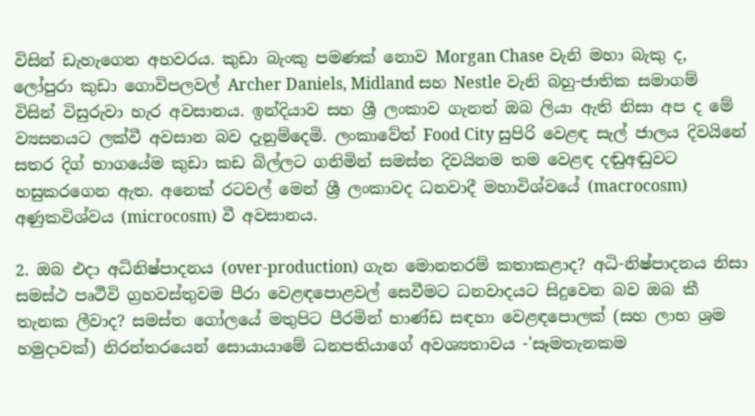විසින් ඩැහැගෙන අහවරය. කුඩා බැංකු පමණක් නොව Morgan Chase වැනි මහා බැකු ද, ලෝපුරා කුඩා ගොවිපලවල් Archer Daniels, Midland සහ Nestle වැනි බහු-ජාතික සමාගම් විසින් විසුරුවා හැර අවසානය. ඉන්දියාව සහ ශ්‍රී ලංකාව ගැනත් ඔබ ලියා ඇති නිසා අප ද මේ ව්‍යසනයට ලක්වී අවසාන බව දැනුම්දෙමි. ලංකාවේත් Food City සුපිරි වෙළඳ සැල් ජාලය දිවයිනේ සතර දිග් භාගයේම කුඩා කඩ බිල්ලට ගනිමින් සමස්ත දිවයිනම තම වෙළඳ දඬුඅඬුවට හසුකරගෙන ඇත. අනෙක් රටවල් මෙන් ශ්‍රී ලංකාවද ධනවාදී මහාවිශ්වයේ (macrocosm) අණුකවිශ්වය (microcosm) වී අවසානය.

2. ඔබ එදා අධිනිෂ්පාදනය (over-production) ගැන මොනතරම් කතාකළාද? අධි-නිෂ්පාදනය නිසා සමස්ථ පෘථීවි ග්‍රහවස්තුවම පීරා වෙළඳපොළවල් සෙවීමට ධනවාදයට සිදුවෙන බව ඔබ කී තැනක ලීවාද? සමස්ත ගෝලයේ මතුපිට පීරමින් භාණ්ඩ සඳහා වෙළඳපොලක් (සහ ලාභ ශ්‍රම හමුදාවක්) නිරන්තරයෙන් සොයායාමේ ධනපතියාගේ අවශ්‍යතාවය -'සෑමතැනකම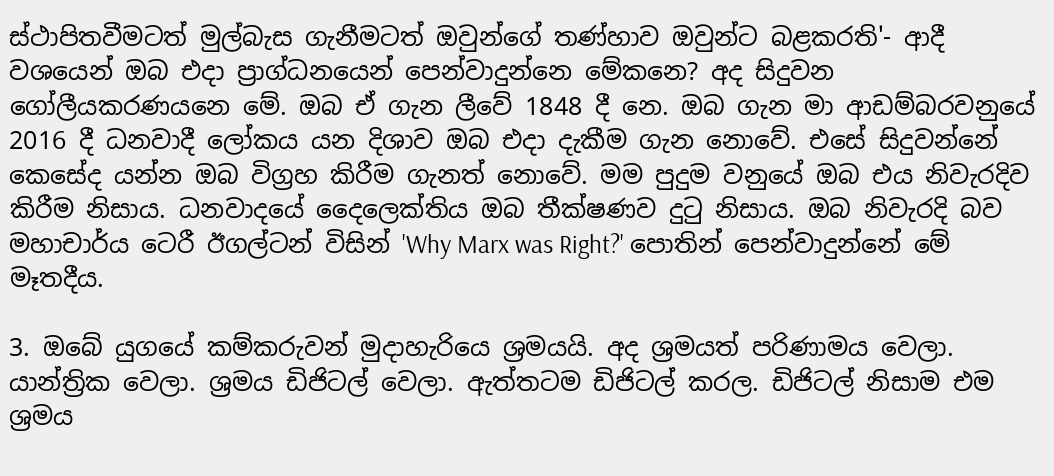ස්ථාපිතවීමටත් මුල්බැස ගැනීමටත් ඔවුන්ගේ තණ්හාව ඔවුන්ට බළකරති'- ආදී වශයෙන් ඔබ එදා ප්‍රාග්ධනයෙන් පෙන්වාදුන්නෙ මේකනෙ? අද සිදුවන ගෝලීයකරණයනෙ මේ. ඔබ ඒ ගැන ලීවේ 1848 දී නෙ. ඔබ ගැන මා ආඩම්බරවනුයේ 2016 දී ධනවාදී ලෝකය යන දිශාව ඔබ එදා දැකීම ගැන නොවේ. එසේ සිදුවන්නේ කෙසේද යන්න ඔබ විග්‍රහ කිරීම ගැනත් නොවේ. මම පුදුම වනුයේ ඔබ එය නිවැරදිව කිරීම නිසාය. ධනවාදයේ දෛලෙක්තිය ඔබ තීක්ෂණව දුටු නිසාය. ඔබ නිවැරදි බව මහාචාර්ය ටෙරී ඊගල්ටන් විසින් 'Why Marx was Right?' පොතින් පෙන්වාදුන්නේ මේ මෑතදීය.

3. ඔබේ යුගයේ කම්කරුවන් මුදාහැරියෙ ශ්‍රමයයි. අද ශ්‍රමයත් පරිණාමය වෙලා. යාන්ත්‍රික වෙලා. ශ්‍රමය ඩිජිටල් වෙලා. ඇත්තටම ඩිජිටල් කරල. ඩිජිටල් නිසාම එම ශ්‍රමය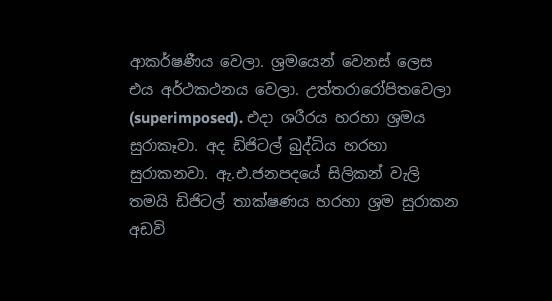ආකර්ෂණීය වෙලා. ශ්‍රමයෙන් වෙනස් ලෙස එය අර්ථකථනය වෙලා. උත්තරාරෝපිතවෙලා (superimposed). එදා ශරීරය හරහා ශ්‍රමය සුරාකෑවා. අද ඩිජිටල් බුද්ධිය හරහා සුරාකනවා. ඇ.එ.ජනපදයේ සිලිකන් වැලි තමයි ඩිජිටල් තාක්ෂණය හරහා ශ්‍රම සුරාකන අඩවි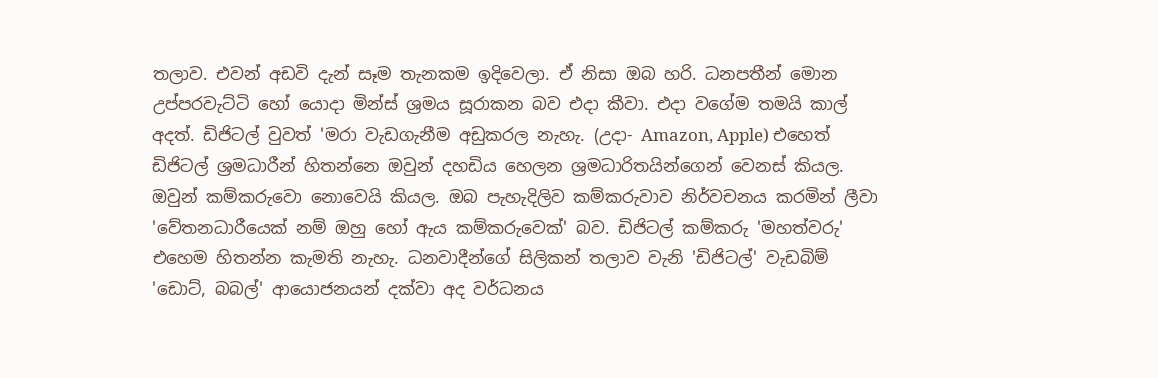තලාව. එවන් අඩවි දැන් සෑම තැනකම ඉදිවෙලා. ඒ නිසා ඔබ හරි. ධනපතීන් මොන උප්පරවැට්ටි හෝ යොදා මින්ස් ශ්‍රමය සූරාකන බව එදා කීවා. එදා වගේම තමයි කාල් අදත්. ඩිජිටල් වුවත් 'මරා වැඩගැනීම අඩුකරල නැහැ. (උදා- Amazon, Apple) එහෙත් ඩිජිටල් ශ්‍රමධාරීන් හිතන්නෙ ඔවුන් දහඩිය හෙලන ශ්‍රමධාරිතයින්ගෙන් වෙනස් කියල. ඔවුන් කම්කරුවො නොවෙයි කියල. ඔබ පැහැදිලිව කම්කරුවාව නිර්වචනය කරමින් ලීවා 'වේතනධාරීයෙක් නම් ඔහු හෝ ඇය කම්කරුවෙක්' බව. ඩිජිටල් කම්කරු 'මහත්වරු' එහෙම හිතන්න කැමති නැහැ. ධනවාදීන්ගේ සිලිකන් තලාව වැනි 'ඩිජිටල්' වැඩබිම් 'ඩොට්, බබල්' ආයොජනයන් දක්වා අද වර්ධනය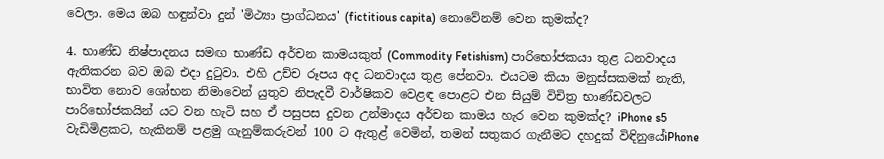වෙලා. මෙය ඔබ හඳුන්වා දුන් 'මිථ්‍යා ප්‍රාග්ධනය' (fictitious capita) නොවේනම් වෙන කුමක්ද?

4. භාණ්ඩ නිෂ්පාදනය සමඟ භාණ්ඩ අර්චන කාමයකුත් (Commodity Fetishism) පාරිභෝජකයා තුළ ධනවාදය ඇතිකරන බව ඔබ එදා දුටුවා. එහි උච්ච රූපය අද ධනවාදය තුළ පේනවා. එයටම කියා මනුස්සකමක් නැති, භාවිත නොව ශෝභන නිමාවෙන් යුතුව නිපැදවී වාර්ෂිකව වෙළඳ පොළට එන සියුම් විචිත්‍ර භාණ්ඩවලට පාරිභෝජකයින් යට වන හැටි සහ ඒ පසුපස දුවන උන්මාදය අර්චන කාමය හැර වෙන කුමක්ද? iPhone s5 වැඩිමිළකට, හැකිනම් පළමු ගැනුම්කරුවන් 100 ට ඇතුළ් වෙමින්, තමන් සතුකර ගැනීමට දහදුක් විඳිනුයේiPhone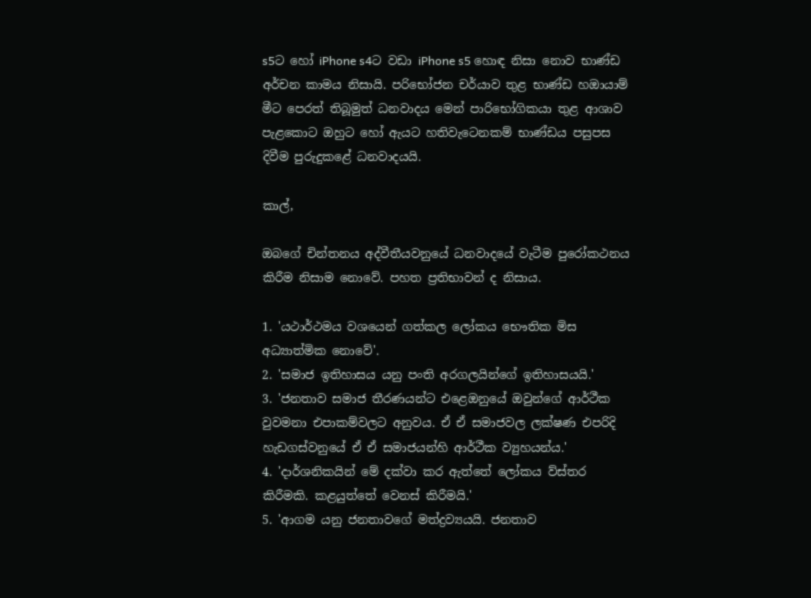s5ට හෝ iPhone s4ට වඩා iPhone s5 හොඳ නිසා නොව භාණ්ඩ අර්චන කාමය නිසායි. පරිභෝජන චර්යාව තුළ භාණ්ඩ හඔායාම් මීට පෙරත් තිබූමුත් ධනවාදය මෙන් පාරිභෝගිකයා තුළ ආශාව පැළකොට ඔහුට හෝ ඇයට හතිවැටෙනකම් භාණ්ඩය පසුපස දිවීම පුරුදුකළේ ධනවාදයයි.

කාල්,

ඔබගේ චින්තනය අද්වීතීයවනුයේ ධනවාදයේ වැටීම පුරෝකථනය කිරීම නිසාම නොවේ. පහත ප්‍රතිභාවන් ද නිසාය.

1. 'යථාර්ථමය වශයෙන් ගත්කල ලෝකය භෞතික මිස අධ්‍යාත්මික නොවේ'.
2. 'සමාජ ඉතිහාසය යනු පංති අරගලයින්ගේ ඉතිහාසයයි.'
3. 'ජනතාව සමාජ තීරණයන්ට එළෙඔනුයේ ඔවුන්ගේ ආර්ථීක වුවමනා එපාකම්වලට අනුවය. ඒ ඒ සමාජවල ලක්ෂණ එපරිදි හැඩගස්වනුයේ ඒ ඒ සමාජයන්හි ආර්ථීක ව්‍යුහයන්ය.'
4. 'දාර්ශනිකයින් මේ දක්වා කර ඇත්තේ ලෝකය ව්ස්තර කිරීමකි. කළයුත්තේ වෙනස් කිරීමයි.'
5. 'ආගම යනු ජනතාවගේ මත්ද්‍රව්‍යයයි. ජනතාව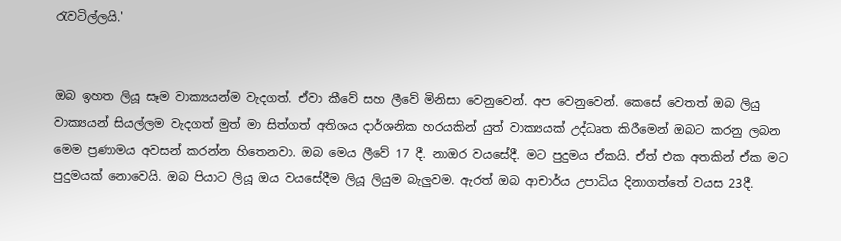රැවටිල්ලයි.'


ඔබ ඉහත ලියූ සෑම වාක්‍යයන්ම වැදගත්. ඒවා කීවේ සහ ලීවේ මිනිසා වෙනුවෙන්. අප වෙනුවෙන්. කෙසේ වෙතත් ඔබ ලියු වාක්‍යයන් සියල්ලම වැදගත් මුත් මා සිත්ගත් අතිශය දාර්ශනික හරයකින් යුත් වාක්‍යයක් උද්ධෘත කිරීමෙන් ඔබට කරනු ලබන මෙම ප්‍රණාමය අවසන් කරන්න හිතෙනවා. ඔබ මෙය ලීවේ 17 දී. නාඔර වයසේදී. මට පුදුමය ඒකයි. ඒත් එක අතකින් ඒක මට පුදුමයක් නොවෙයි. ඔබ පියාට ලියූ ඔය වයසේදීම ලියූ ලියුම බැලුවම. ඇරත් ඔබ ආචාර්ය උපාධිය දිනාගත්තේ වයස 23දී.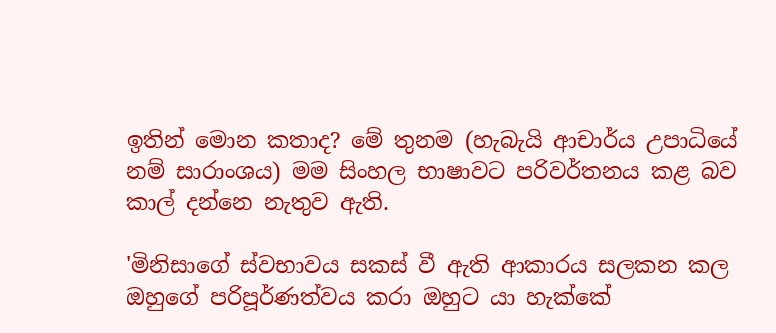ඉතින් මොන කතාද? මේ තුනම (හැබැයි ආචාර්ය උපාධියේ නම් සාරාංශය) මම සිංහල භාෂාවට පරිවර්තනය කළ බව කාල් දන්නෙ නැතුව ඇති.

'මිනිසාගේ ස්වභාවය සකස් වී ඇති ආකාරය සලකන කල ඔහුගේ පරිපූර්ණත්වය කරා ඔහුට යා හැක්කේ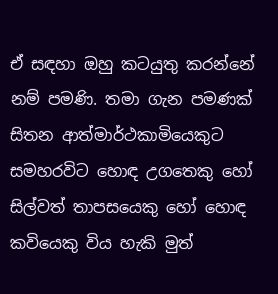ඒ සඳහා ඔහු කටයුතු කරන්නේ නම් පමණි. තමා ගැන පමණක් සිතන ආත්මාර්ථකාමියෙකුට සමහරවිට හොඳ උගතෙකු හෝ සිල්වත් තාපසයෙකු හෝ හොඳ කවියෙකු විය හැකි මුත්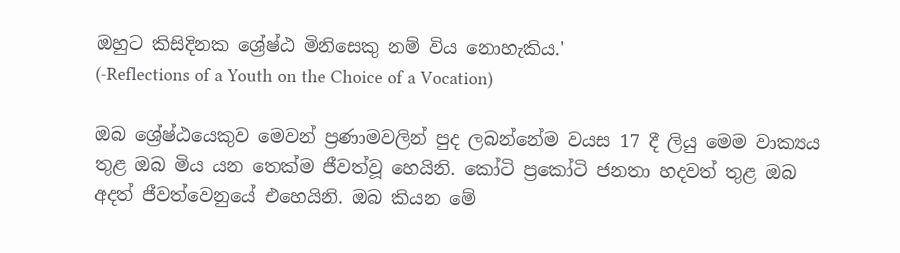ඔහුට කිසිදිනක ශ්‍රේෂ්ඨ මිනිසෙකු නම් විය නොහැකිය.'
(-Reflections of a Youth on the Choice of a Vocation)

ඔබ ශ්‍රේෂ්ඨයෙකුව මෙවන් ප්‍රණාමවලින් පුද ලබන්නේම වයස 17 දී ලියු මෙම වාක්‍යය තුළ ඔබ මිය යන තෙක්ම ජීවත්වූ හෙයිනි. කෝටි ප්‍රකෝටි ජනතා හදවත් තුළ ඔබ අදත් ජීවත්වෙනුයේ එහෙයිනි. ඔබ කියන මේ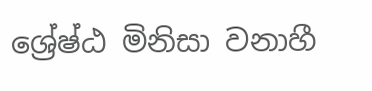ශ්‍රේෂ්ඨ මිනිසා වනාහී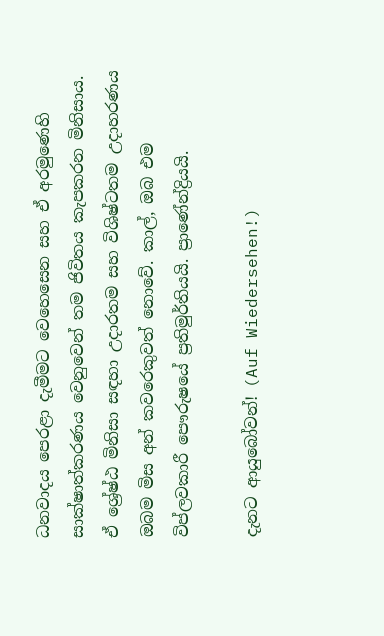ධනවාදය පෙරළා දැමීමට වෙහෙසෙන සහ ඒ අරමුණෙහි සාක්ෂාත්කරණය වෙනුවෙන් තම ජිවිතය කැපකරන මිනිසාය. ඒ ශ්‍රේෂ්ඨ මිනිසා සඳහා උදාරතම සහ විශිෂ්ටතම උදාහරණය ඔබම මිස අන් කවරෙකුවත් නොවේ. කාල්, ඔබ එම විප්ලවකාරී පෞරුෂයේ ප්‍රතිමුර්තියයි. ප්‍රාණේන්ද්‍රියයි.

දැනට ආයුබෝවන්! (Auf Wiedersehen!)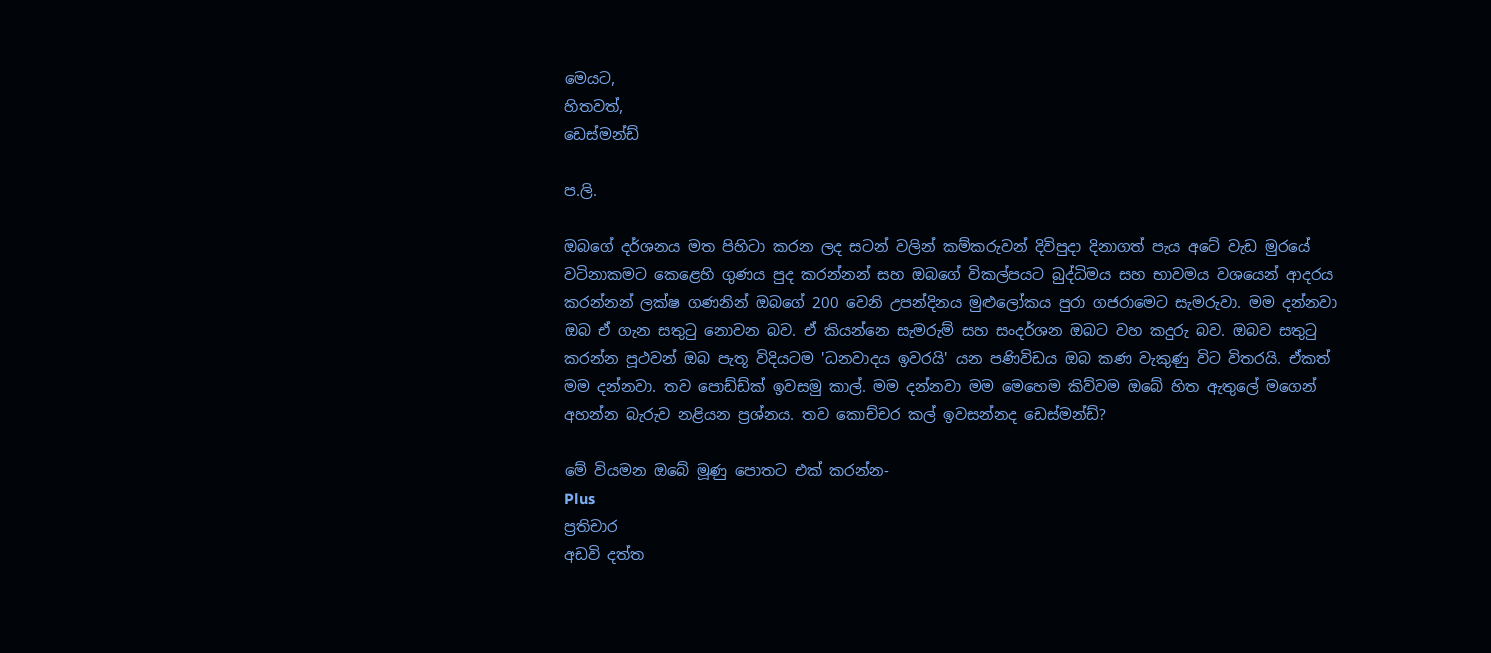මෙයට,
හිතවත්,
ඩෙස්මන්ඩ්

ප.ලි.

ඔබගේ දර්ශනය මත පිහිටා කරන ලද සටන් වලින් කම්කරුවන් දිවිපුදා දිනාගත් පැය අටේ වැඩ මුරයේ වටිනාකමට කෙළෙහි ගුණය පුද කරන්නන් සහ ඔබගේ විකල්පයට බුද්ධිමය සහ භාවමය වශයෙන් ආදරය කරන්නන් ලක්ෂ ගණනින් ඔබගේ 200 වෙනි උපන්දිනය මුළුලෝකය පුරා ගජරාමෙට සැමරුවා. මම දන්නවා ඔබ ඒ ගැන සතුටු නොවන බව. ඒ කියන්නෙ සැමරුම් සහ සංදර්ශන ඔබට වහ කදුරු බව. ඔබව සතුටු කරන්න පූථවන් ඔබ පැතූ විදියටම 'ධනවාදය ඉවරයි' යන පණිවිඩය ඔබ කණ වැකුණු විට විතරයි. ඒකත් මම දන්නවා. තව පොඩ්ඩ්ක් ඉවසමු කාල්. මම දන්නවා මම මෙහෙම කිව්වම ඔබේ හිත ඇතුලේ මගෙන් අහන්න බැරුව නළියන ප්‍රශ්නය. තව කොච්චර කල් ඉවසන්නද ඩෙස්මන්ඩ්?

මේ වියමන ඔබේ මූණු පොතට එක් කරන්න-
Plus
ප්‍රතිචාර
අඩවි දත්ත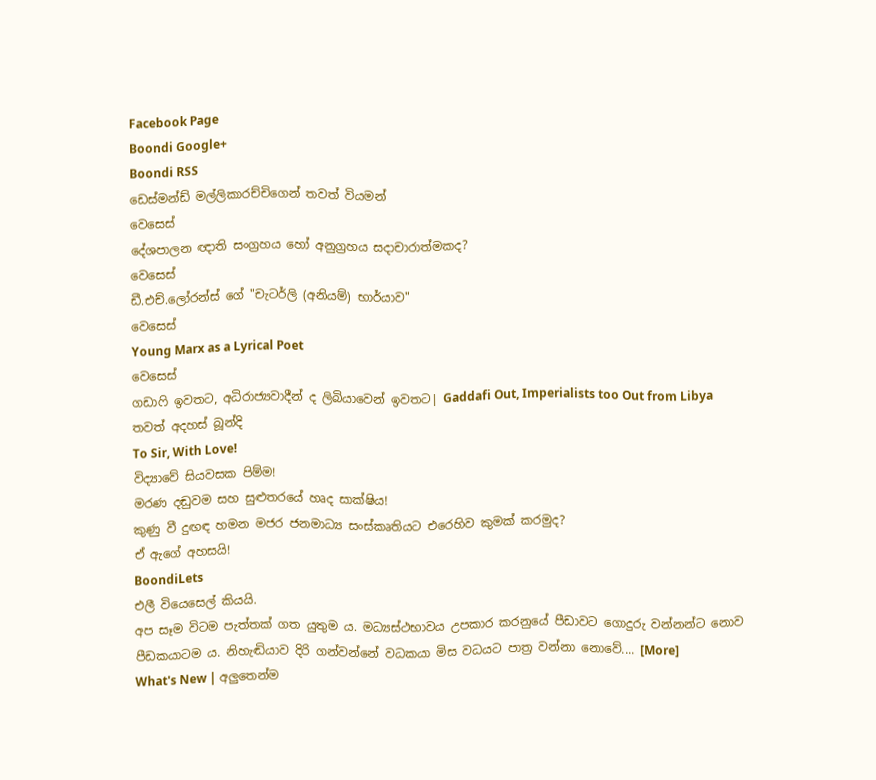Facebook Page
Boondi Google+
Boondi RSS
ඩෙස්මන්ඩ් මල්ලිකාරච්චිගෙන් තවත් වියමන්
වෙසෙස්
දේශපාලන ඥාති සංග්‍රහය හෝ අනුග්‍රහය සදාචාරාත්මකද?
වෙසෙස්
ඩී.එච්.ලෝරන්ස් ගේ "චැටර්ලි (අනියම්) භාර්යාව"
වෙසෙස්
Young Marx as a Lyrical Poet
වෙසෙස්
ගඩාෆි ඉවතට, අධිරාජ්‍යවාදීන් ද ලිබියාවෙන් ඉවතට| Gaddafi Out, Imperialists too Out from Libya
තවත් අදහස් බූන්දි
To Sir, With Love!
විද්‍යාවේ සියවසක පිම්ම!
මරණ දඬුවම සහ සුළුතරයේ හෘද සාක්ෂිය!
කුණු වී දුඟඳ හමන මජර ජනමාධ්‍ය සංස්කෘතියට එරෙහිව කුමක් කරමුද?
ඒ ඇගේ අහසයි!
BoondiLets
එලී වියෙසෙල් කියයි.
අප සෑම විටම පැත්තක් ගත යුතුම ය. මධ්‍යස්ථභාවය උපකාර කරනුයේ පීඩාවට ගොදුරු වන්නන්ට නොව පීඩකයාටම ය. නිහැඬියාව දිරි ගන්වන්නේ වධකයා මිස වධයට පාත්‍ර වන්නා නොවේ.... [More]
What's New | අලුතෙන්ම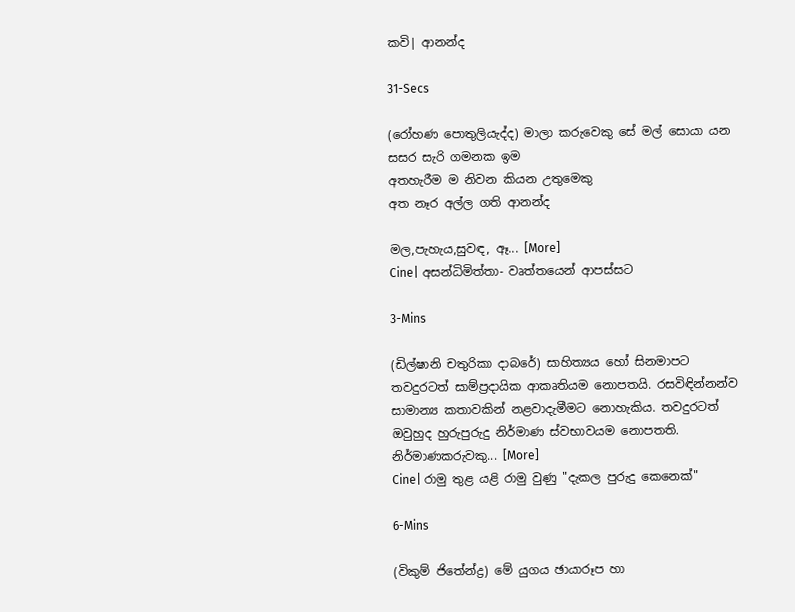කවි| ආනන්ද

31-Secs

(රෝහණ පොතුලියැද්ද) මාලා කරුවෙකු සේ මල් සොයා යන
සසර සැරි ගමනක ඉම
අතහැරීම ම නිවන කියන උතුමෙකු
අත නෑර අල්ල ගති ආනන්ද

මල,පැහැය,සුවඳ, ඈ... [More]
Cine| අසන්ධිමිත්තා- වෘත්තයෙන් ආපස්සට

3-Mins

(ඩිල්ෂානි චතුරිකා දාබරේ) සාහිත්‍යය හෝ සිනමාපට තවදුරටත් සාම්ප්‍රදායික ආකෘතියම නොපතයි. රසවිඳින්නන්ව සාමාන්‍ය කතාවකින් නළවාදැමීමට නොහැකිය. තවදුරටත් ඔවුහුද හුරුපුරුදු නිර්මාණ ස්වභාවයම නොපතති. නිර්මාණකරුවකු... [More]
Cine| රාමු තුළ යළි රාමු වුණු "දැකල පුරුදු කෙනෙක්"

6-Mins

(විකුම් ජිතේන්ද්‍ර) මේ යුගය ඡායාරූප හා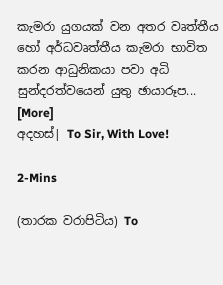කැමරා යුගයක් වන අතර වෘත්තීය හෝ අර්ධවෘත්තීය කැමරා භාවිත කරන ආධුනිකයා පවා අධි සුන්දරත්වයෙන් යුතු ඡායාරූප... [More]
අදහස්| To Sir, With Love!

2-Mins

(තාරක වරාපිටිය) To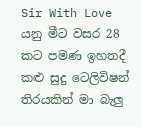Sir With Love යනු මීට වසර 28 කට පමණ ඉහතදී කළු සුදු ටෙලිවිෂන් තිරයකින් මා බැලු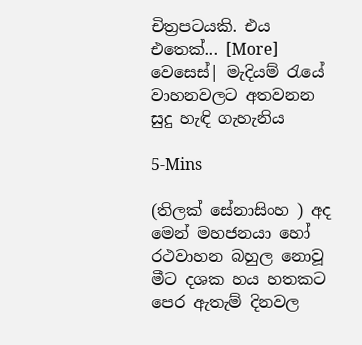චිත්‍රපටයකි. එය එතෙක්... [More]
වෙසෙස්| මැදියම් රැයේ වාහනවලට අතවනන සුදු හැඳි ගැහැනිය

5-Mins

(තිලක් සේනාසිංහ ) අද මෙන් මහජනයා හෝ රථවාහන බහුල නොවූ මීට දශක හය හතකට පෙර ඇතැම් දිනවල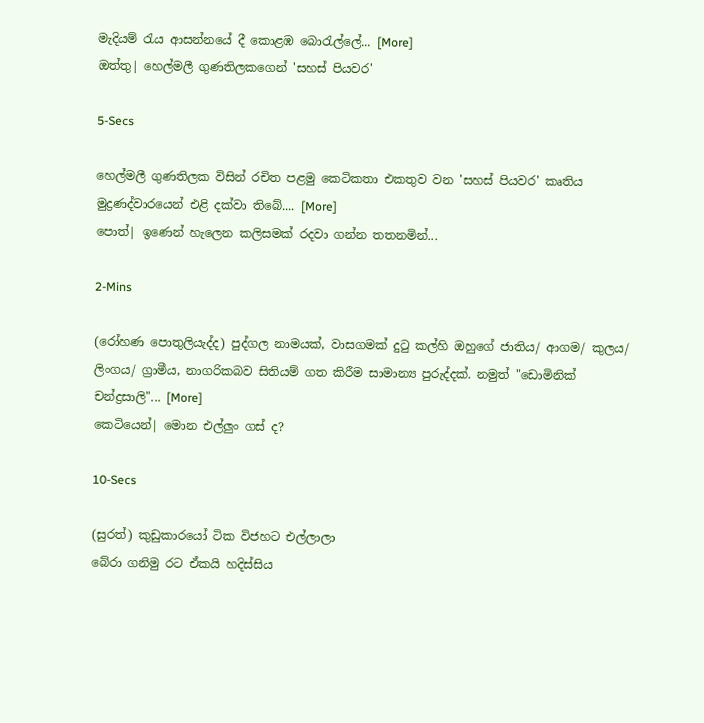මැදියම් රැය ආසන්නයේ දී කොළඹ බොරැල්ලේ... [More]
ඔත්තු| හෙල්මලී ගුණතිලකගෙන් 'සහස් පියවර'

5-Secs

හෙල්මලී ගුණතිලක විසින් රචිත පළමු කෙටිකතා එකතුව වන 'සහස් පියවර' කෘතිය මුද්‍රණද්වාරයෙන් එළි දක්වා තිබේ.... [More]
පොත්| ඉණෙන් හැලෙන කලිසමක් රදවා ගන්න තතනමින්...

2-Mins

(රෝහණ පොතුලියැද්ද) පුද්ගල නාමයක්, වාසගමක් දුටු කල්හි ඔහුගේ ජාතිය/ ආගම/ කුලය/ ලිංගය/ ග්‍රාමීය, නාගරිකබව සිතියම් ගත කිරීම සාමාන්‍ය පුරුද්දක්. නමුත් "ඩොමිනික් චන්ද්‍රසාලි"... [More]
කෙටියෙන්| මොන එල්ලුං ගස් ද?

10-Secs

(සුරත්) කුඩුකාරයෝ ටික විජහට එල්ලාලා
බේරා ගනිමු රට ඒකයි හදිස්සිය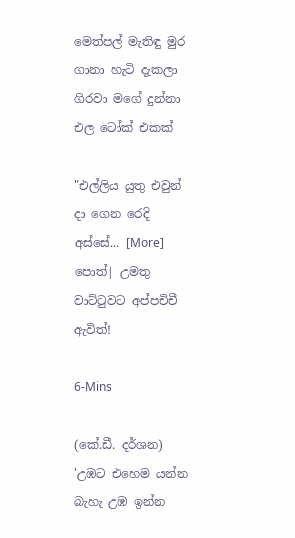මෙත්පල් මැතිඳු මුර ගානා හැටි දැකලා
ගිරවා මගේ දුන්නා එල ටෝක් එකක්

"එල්ලිය යුතු එවුන් දා ගෙන රෙදි අස්සේ... [More]
පොත්| උමතු වාට්ටුවට අප්පචිචී ඇවිත්!

6-Mins

(කේ.ඩී. දර්ශන) 'උඹට එහෙම යන්න බැහැ උඹ ඉන්න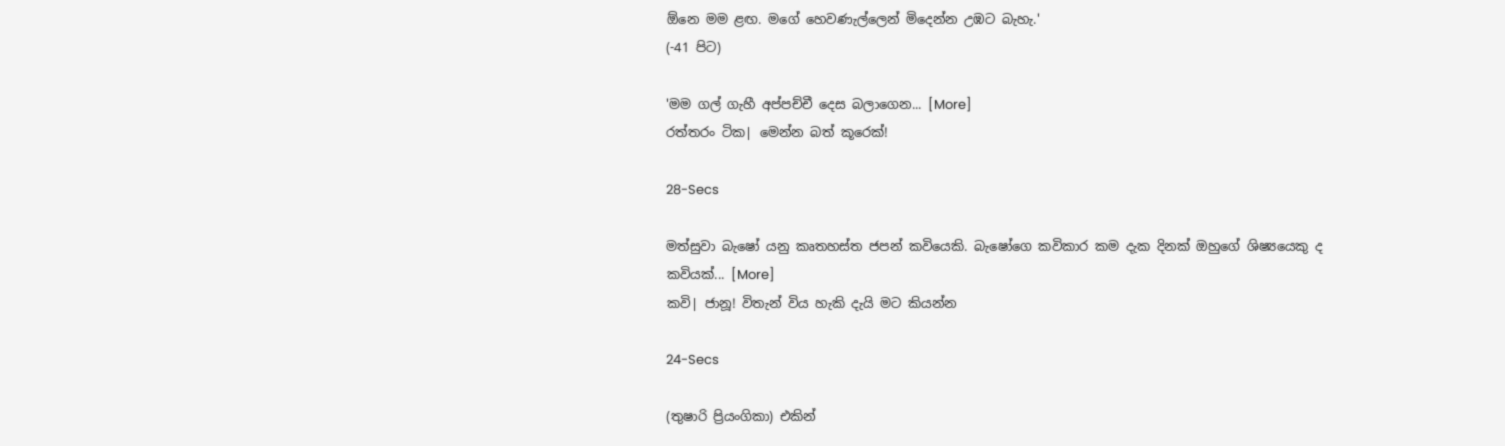ඕනෙ මම ළඟ. මගේ හෙවණැල්ලෙන් මිදෙන්න උඹට බැහැ.'
(-41 පිට)

'මම ගල් ගැහී අප්පච්චී දෙස බලාගෙන... [More]
රත්තරං ටික| මෙන්න බත් කූරෙක්!

28-Secs

මත්සුවා බැෂෝ යනු කෘතහස්ත ජපන් කවියෙකි. බැෂෝගෙ කවිකාර කම දැක දිනක් ඔහුගේ ශිෂ්‍යයෙකු ද කවියක්... [More]
කවි| ජානූ! විතැන් විය හැකි දැයි මට කියන්න

24-Secs

(තුෂාරි ප්‍රියංගිකා) එකින්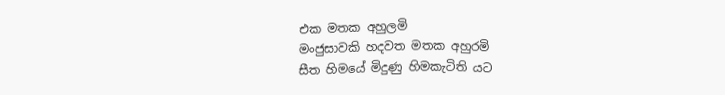එක මතක අහුලමි
මංජුසාවකි හදවත මතක අහුරමි
සීත හිමයේ මිදුණු හිමකැටිති යට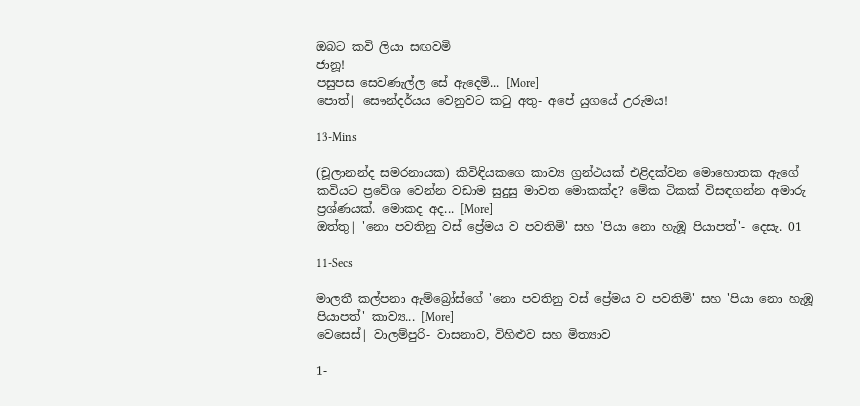ඔබට කවි ලියා සඟවමි
ජානූ!
පසුපස සෙවණැල්ල සේ ඇදෙමි... [More]
පොත්| සෞන්දර්යය වෙනුවට කටු අතු- අපේ යුගයේ උරුමය!

13-Mins

(චූලානන්ද සමරනායක) කිවිඳියකගෙ කාව්‍ය ග්‍රන්ථයක් එළිදක්වන මොහොතක ඇගේ කවියට ප්‍රවේශ වෙන්න වඩාම සුදුසු මාවත මොකක්ද? මේක ටිකක් විසඳගන්න අමාරු ප්‍රශ්ණයක්. මොකද අද... [More]
ඔත්තු| 'නො පවතිනු වස් ප්‍රේමය ව පවතිමි' සහ 'පියා නො හැඹූ පියාපත්'- දෙසැ. 01

11-Secs

මාලතී කල්පනා ඇම්බ්‍රෝස්ගේ 'නො පවතිනු වස් ප්‍රේමය ව පවතිමි' සහ 'පියා නො හැඹූ පියාපත්' කාව්‍ය... [More]
වෙසෙස්| වාලම්පුරි- වාසනාව, විහිළුව සහ මිත්‍යාව

1-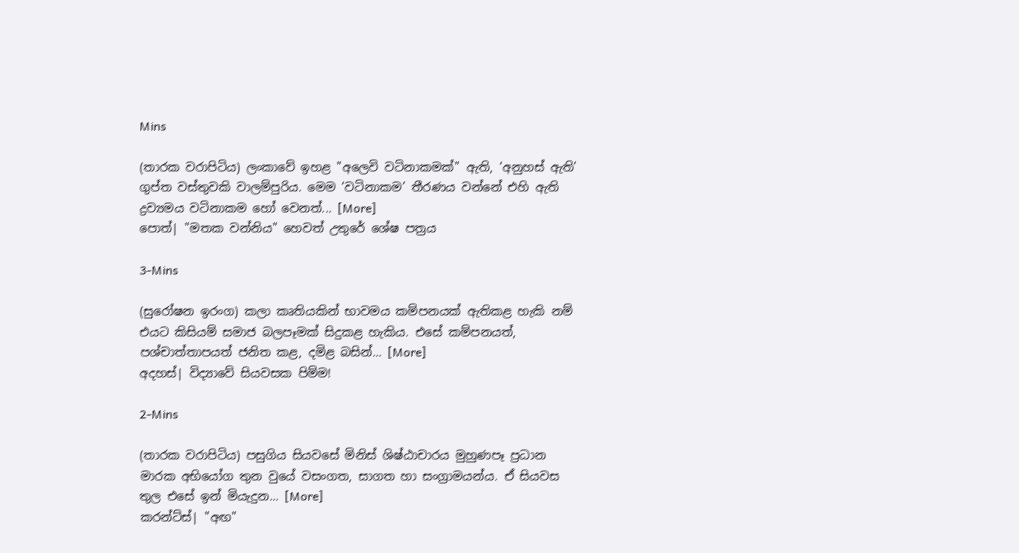Mins

(තාරක වරාපිටිය) ලංකාවේ ඉහළ "අලෙවි වටිනාකමක්" ඇති, ‘අනුහස් ඇති’ ගුප්ත වස්තුවකි වාලම්පුරිය. මෙම ‘වටිනාකම’ තීරණය වන්නේ එහි ඇති ද්‍රව්‍යමය වටිනාකම හෝ වෙනත්... [More]
පොත්| "මතක වන්නිය" හෙවත් උතුරේ ශේෂ පත්‍රය

3-Mins

(සුරෝෂන ඉරංග) කලා කෘතියකින් භාවමය කම්පනයක් ඇතිකළ හැකි නම් එයට කිසියම් සමාජ බලපෑමක් සිදුකළ හැකිය. එසේ කම්පනයත්, පශ්චාත්තාපයත් ජනිත කළ, දමිළ බසින්... [More]
අදහස්| විද්‍යාවේ සියවසක පිම්ම!

2-Mins

(තාරක වරාපිටිය) පසුගිය සියවසේ මිනිස් ශිෂ්ඨාචාරය මුහුණපෑ ප්‍රධාන මාරක අභියෝග තුන වුයේ වසංගත, සාගත හා සංග්‍රාමයන්ය. ඒ සියවස තුල එසේ ඉන් මියැදුන... [More]
කරන්ට්ස්| "අඟ"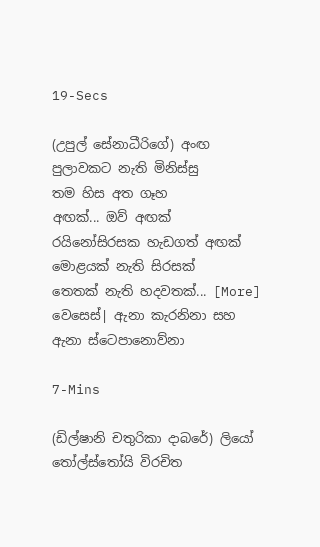19-Secs

(උපුල් සේනාධීරිගේ) අංඟ පුලාවකට නැති මිනිස්සු
තම හිස අත ගෑහ
අඟක්... ඔව් අඟක්
රයිනෝසිරසක හැඩගත් අඟක්
මොළයක් නැති සිරසක්
තෙතක් නැති හදවතක්... [More]
වෙසෙස්| ඇනා කැරනිනා සහ ඇනා ස්ටෙපානොව්නා

7-Mins

(ඩිල්ෂානි චතුරිකා දාබරේ) ලියෝ තෝල්ස්තෝයි විරචිත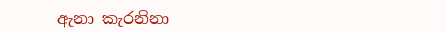ඇනා කැරනිනා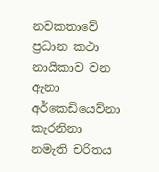නවකතාවේ ප්‍රධාන කථා නායිකාව වන ඇනා අර්කෙඩියෙව්නා කැරනිනා නමැති චරිතය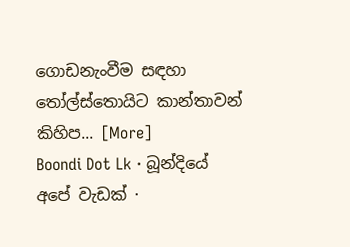ගොඩනැංවීම සඳහා තෝල්ස්තොයිට කාන්තාවන් කිහිප... [More]
Boondi Dot Lk · බූන්දියේ අපේ වැඩක් ·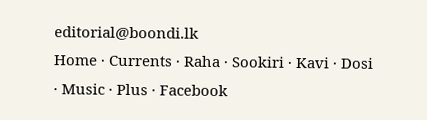editorial@boondi.lk
Home · Currents · Raha · Sookiri · Kavi · Dosi · Music · Plus · Facebook